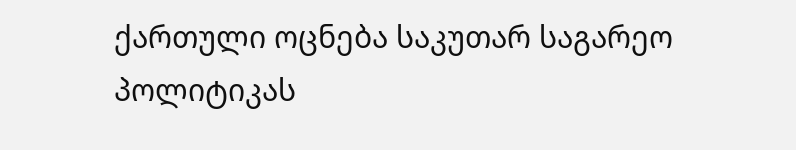ქართული ოცნება საკუთარ საგარეო პოლიტიკას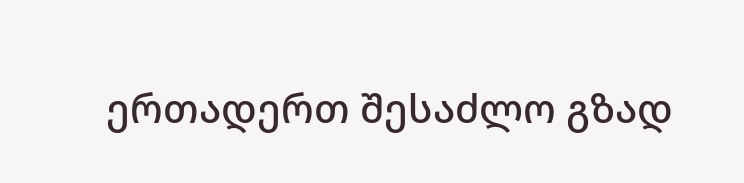ერთადერთ შესაძლო გზად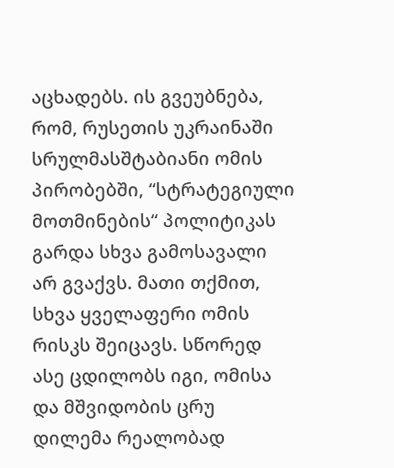აცხადებს. ის გვეუბნება, რომ, რუსეთის უკრაინაში სრულმასშტაბიანი ომის პირობებში, “სტრატეგიული მოთმინების“ პოლიტიკას გარდა სხვა გამოსავალი არ გვაქვს. მათი თქმით, სხვა ყველაფერი ომის რისკს შეიცავს. სწორედ ასე ცდილობს იგი, ომისა და მშვიდობის ცრუ დილემა რეალობად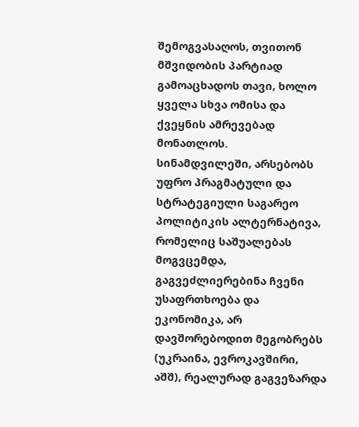შემოგვასაღოს, თვითონ მშვიდობის პარტიად გამოაცხადოს თავი, ხოლო ყველა სხვა ომისა და ქვეყნის ამრევებად მონათლოს.
სინამდვილეში, არსებობს უფრო პრაგმატული და სტრატეგიული საგარეო პოლიტიკის ალტერნატივა, რომელიც საშუალებას მოგვცემდა, გაგვეძლიერებინა ჩვენი უსაფრთხოება და ეკონომიკა, არ დავშორებოდით მეგობრებს (უკრაინა, ევროკავშირი, აშშ), რეალურად გაგვეზარდა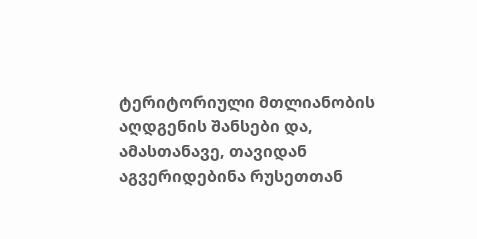ტერიტორიული მთლიანობის აღდგენის შანსები და, ამასთანავე, თავიდან აგვერიდებინა რუსეთთან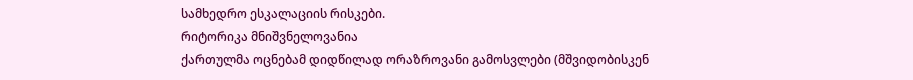სამხედრო ესკალაციის რისკები.
რიტორიკა მნიშვნელოვანია
ქართულმა ოცნებამ დიდწილად ორაზროვანი გამოსვლები (მშვიდობისკენ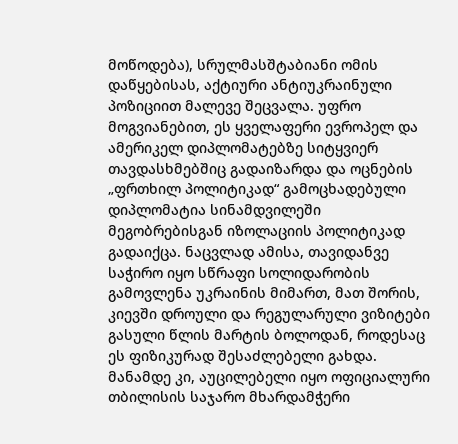მოწოდება), სრულმასშტაბიანი ომის დაწყებისას, აქტიური ანტიუკრაინული პოზიციით მალევე შეცვალა. უფრო მოგვიანებით, ეს ყველაფერი ევროპელ და ამერიკელ დიპლომატებზე სიტყვიერ თავდასხმებშიც გადაიზარდა და ოცნების „ფრთხილ პოლიტიკად“ გამოცხადებული დიპლომატია სინამდვილეში მეგობრებისგან იზოლაციის პოლიტიკად გადაიქცა. ნაცვლად ამისა, თავიდანვე საჭირო იყო სწრაფი სოლიდარობის გამოვლენა უკრაინის მიმართ, მათ შორის, კიევში დროული და რეგულარული ვიზიტები გასული წლის მარტის ბოლოდან, როდესაც ეს ფიზიკურად შესაძლებელი გახდა. მანამდე კი, აუცილებელი იყო ოფიციალური თბილისის საჯარო მხარდამჭერი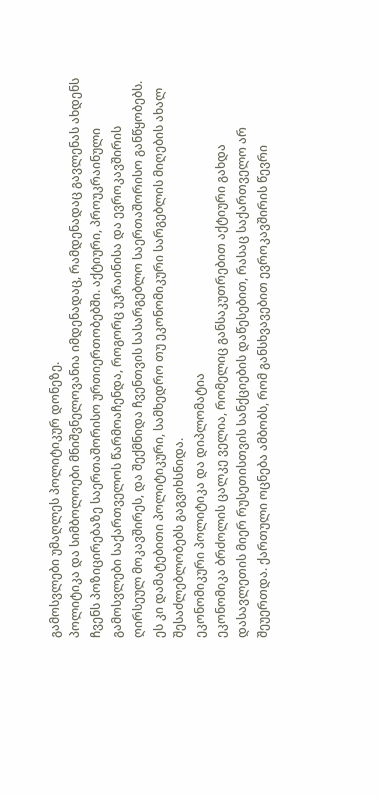გამოსვლები უმაღლეს პოლიტიკურ დონეზე.
პოლიტიკა და სიმბოლოები მნიშვნელოვანია იმდენადაც, რამდენადაც გავლენას ახდენს ჩვენს პოზიცირებაზე საერთაშორისო ურთიერთობებში. აქტიური, პროუკრაინული გამოსვლები საქართველოს წარმოაჩენდა, როგორც უკრაინისა და ევროკავშირის ღირსეულ მოკავშირეს, და შექმნიდა ჩვენთვის სასარგებლო საერთაშორისო განწყობებს. ეს კი დამატებითი პოლიტიკური, სამხედრო თუ ეკონომიკური სარგებლის მიღების ახალ შესაძლებლობებს გაგვიხსნიდა.
ეკონომიკური პოლიტიკა და დიპლომატია
ეკონომიკა ბრძოლის ცალკე ველია, რომელიც განსაკუთრებით აქტიური გახდა დასავლეთის მიერ რუსეთისთვის სანქციების დაწესებით, რასაც საქართველო არ შეუერთდა. ქართული ოცნება ამბობს, რომ განსხვავებით ევროკავშირის წევრი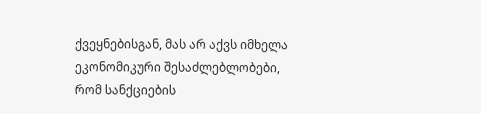ქვეყნებისგან, მას არ აქვს იმხელა ეკონომიკური შესაძლებლობები, რომ სანქციების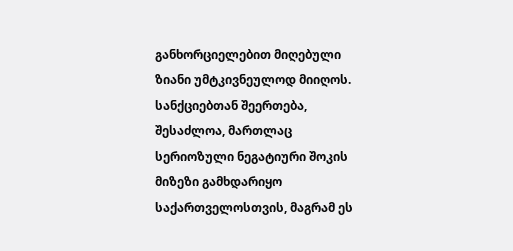განხორციელებით მიღებული ზიანი უმტკივნეულოდ მიიღოს.
სანქციებთან შეერთება, შესაძლოა, მართლაც სერიოზული ნეგატიური შოკის მიზეზი გამხდარიყო საქართველოსთვის, მაგრამ ეს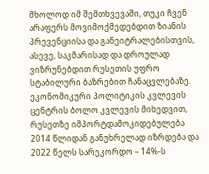მხოლოდ იმ შემთხვევაში, თუკი ჩვენ არაფერს მოვიმოქმედებდით ზიანის პრევენციისა და განეიტრალებისთვის, ასევე, საკმარისად და დროულად ვიზრუნებდით რუსეთის უფრო სტაბილური ბაზრებით ჩანაცვლებაზე.
ეკონომიკური პოლიტიკის კვლევის ცენტრის ბოლო კვლევის მიხედვით, რუსეთზე იმპორტდამოკიდებულება 2014 წლიდან განუხრელად იზრდება და 2022 წელს სარეკორდო – 14%-ს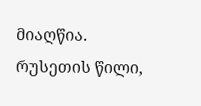მიაღწია. რუსეთის წილი,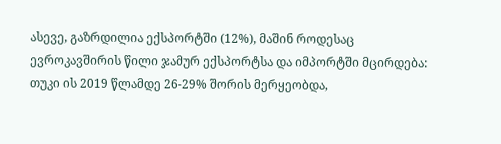ასევე, გაზრდილია ექსპორტში (12%), მაშინ როდესაც ევროკავშირის წილი ჯამურ ექსპორტსა და იმპორტში მცირდება: თუკი ის 2019 წლამდე 26-29% შორის მერყეობდა,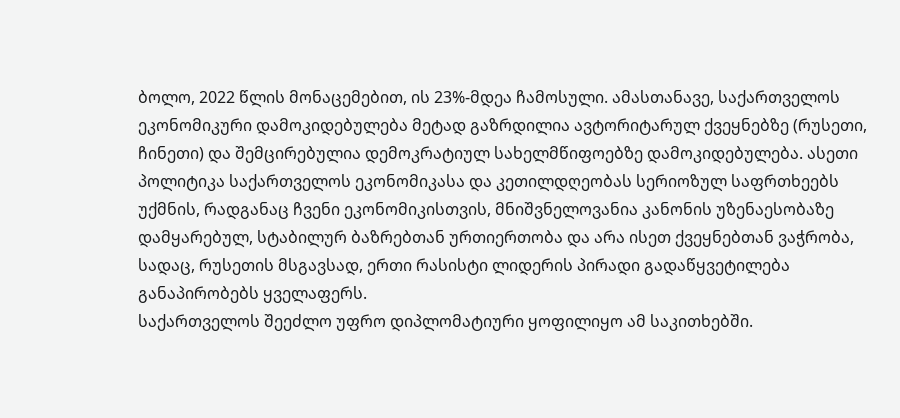ბოლო, 2022 წლის მონაცემებით, ის 23%-მდეა ჩამოსული. ამასთანავე, საქართველოს ეკონომიკური დამოკიდებულება მეტად გაზრდილია ავტორიტარულ ქვეყნებზე (რუსეთი, ჩინეთი) და შემცირებულია დემოკრატიულ სახელმწიფოებზე დამოკიდებულება. ასეთი პოლიტიკა საქართველოს ეკონომიკასა და კეთილდღეობას სერიოზულ საფრთხეებს უქმნის, რადგანაც ჩვენი ეკონომიკისთვის, მნიშვნელოვანია კანონის უზენაესობაზე დამყარებულ, სტაბილურ ბაზრებთან ურთიერთობა და არა ისეთ ქვეყნებთან ვაჭრობა, სადაც, რუსეთის მსგავსად, ერთი რასისტი ლიდერის პირადი გადაწყვეტილება განაპირობებს ყველაფერს.
საქართველოს შეეძლო უფრო დიპლომატიური ყოფილიყო ამ საკითხებში.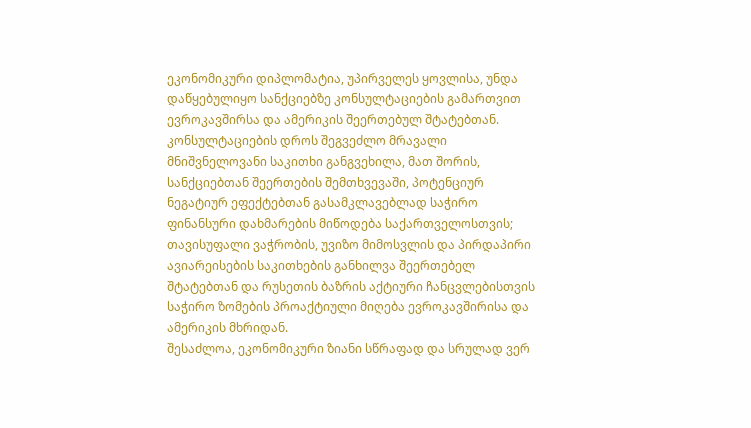ეკონომიკური დიპლომატია, უპირველეს ყოვლისა, უნდა დაწყებულიყო სანქციებზე კონსულტაციების გამართვით ევროკავშირსა და ამერიკის შეერთებულ შტატებთან.
კონსულტაციების დროს შეგვეძლო მრავალი მნიშვნელოვანი საკითხი განგვეხილა, მათ შორის, სანქციებთან შეერთების შემთხვევაში, პოტენციურ ნეგატიურ ეფექტებთან გასამკლავებლად საჭირო ფინანსური დახმარების მიწოდება საქართველოსთვის; თავისუფალი ვაჭრობის, უვიზო მიმოსვლის და პირდაპირი ავიარეისების საკითხების განხილვა შეერთებელ შტატებთან და რუსეთის ბაზრის აქტიური ჩანცვლებისთვის საჭირო ზომების პროაქტიული მიღება ევროკავშირისა და ამერიკის მხრიდან.
შესაძლოა, ეკონომიკური ზიანი სწრაფად და სრულად ვერ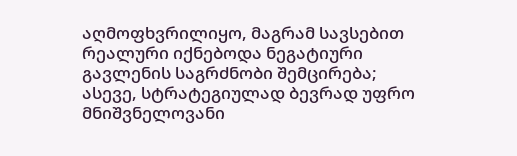აღმოფხვრილიყო, მაგრამ სავსებით რეალური იქნებოდა ნეგატიური გავლენის საგრძნობი შემცირება; ასევე, სტრატეგიულად ბევრად უფრო მნიშვნელოვანი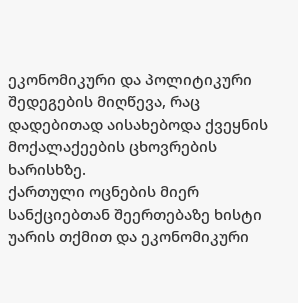ეკონომიკური და პოლიტიკური შედეგების მიღწევა, რაც დადებითად აისახებოდა ქვეყნის მოქალაქეების ცხოვრების ხარისხზე.
ქართული ოცნების მიერ სანქციებთან შეერთებაზე ხისტი უარის თქმით და ეკონომიკური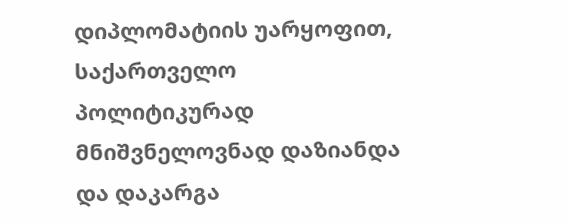დიპლომატიის უარყოფით, საქართველო პოლიტიკურად მნიშვნელოვნად დაზიანდა და დაკარგა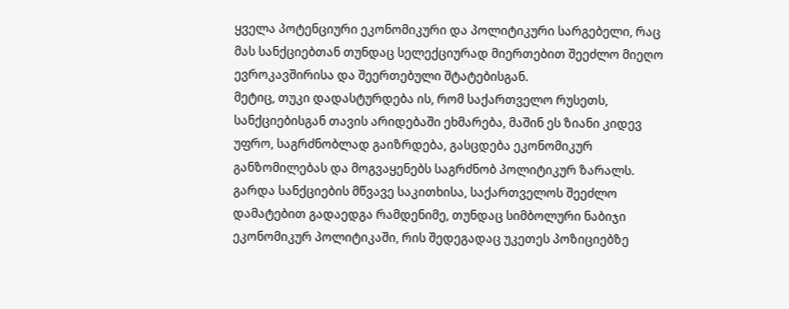ყველა პოტენციური ეკონომიკური და პოლიტიკური სარგებელი, რაც მას სანქციებთან თუნდაც სელექციურად მიერთებით შეეძლო მიეღო ევროკავშირისა და შეერთებული შტატებისგან.
მეტიც, თუკი დადასტურდება ის, რომ საქართველო რუსეთს, სანქციებისგან თავის არიდებაში ეხმარება, მაშინ ეს ზიანი კიდევ უფრო, საგრძნობლად გაიზრდება, გასცდება ეკონომიკურ განზომილებას და მოგვაყენებს საგრძნობ პოლიტიკურ ზარალს.
გარდა სანქციების მწვავე საკითხისა, საქართველოს შეეძლო დამატებით გადაედგა რამდენიმე, თუნდაც სიმბოლური ნაბიჯი ეკონომიკურ პოლიტიკაში, რის შედეგადაც უკეთეს პოზიციებზე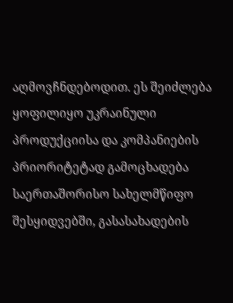აღმოვჩნდებოდით. ეს შეიძლება ყოფილიყო უკრაინული პროდუქციისა და კომპანიების პრიორიტეტად გამოცხადება საერთაშორისო სახელმწიფო შესყიდვებში, გასასახადების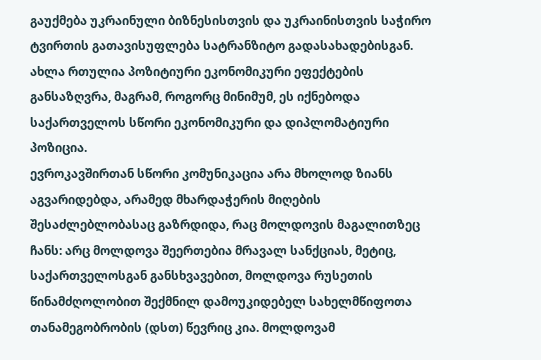გაუქმება უკრაინული ბიზნესისთვის და უკრაინისთვის საჭირო ტვირთის გათავისუფლება სატრანზიტო გადასახადებისგან. ახლა რთულია პოზიტიური ეკონომიკური ეფექტების განსაზღვრა, მაგრამ, როგორც მინიმუმ, ეს იქნებოდა საქართველოს სწორი ეკონომიკური და დიპლომატიური პოზიცია.
ევროკავშირთან სწორი კომუნიკაცია არა მხოლოდ ზიანს აგვარიდებდა, არამედ მხარდაჭერის მიღების შესაძლებლობასაც გაზრდიდა, რაც მოლდოვის მაგალითზეც ჩანს: არც მოლდოვა შეერთებია მრავალ სანქციას, მეტიც, საქართველოსგან განსხვავებით, მოლდოვა რუსეთის წინამძღოლობით შექმნილ დამოუკიდებელ სახელმწიფოთა თანამეგობრობის (დსთ) წევრიც კია. მოლდოვამ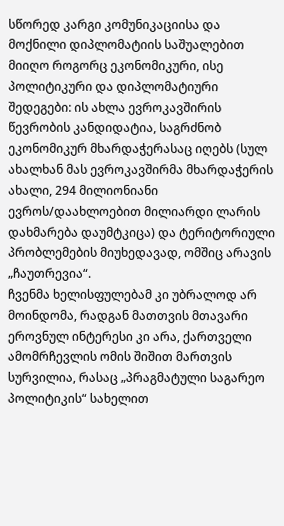სწორედ კარგი კომუნიკაციისა და მოქნილი დიპლომატიის საშუალებით მიიღო როგორც ეკონომიკური, ისე პოლიტიკური და დიპლომატიური შედეგები: ის ახლა ევროკავშირის წევრობის კანდიდატია, საგრძნობ ეკონომიკურ მხარდაჭერასაც იღებს (სულ ახალხან მას ევროკავშირმა მხარდაჭერის ახალი, 294 მილიონიანი ევროს/დაახლოებით მილიარდი ლარის დახმარება დაუმტკიცა) და ტერიტორიული პრობლემების მიუხედავად, ომშიც არავის „ჩაუთრევია“.
ჩვენმა ხელისფულებამ კი უბრალოდ არ მოინდომა, რადგან მათთვის მთავარი ეროვნულ ინტერესი კი არა, ქართველი ამომრჩევლის ომის შიშით მართვის სურვილია, რასაც „პრაგმატული საგარეო პოლიტიკის“ სახელით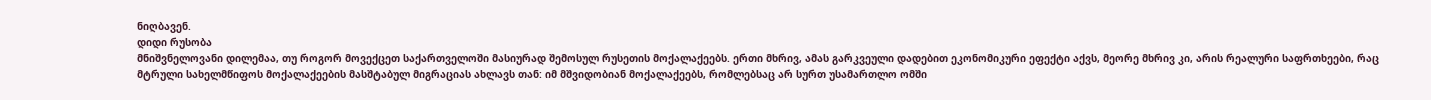ნიღბავენ.
დიდი რუსობა
მნიშვნელოვანი დილემაა, თუ როგორ მოვექცეთ საქართველოში მასიურად შემოსულ რუსეთის მოქალაქეებს. ერთი მხრივ, ამას გარკვეული დადებით ეკონომიკური ეფექტი აქვს, მეორე მხრივ კი, არის რეალური საფრთხეები, რაც მტრული სახელმწიფოს მოქალაქეების მასშტაბულ მიგრაციას ახლავს თან: იმ მშვიდობიან მოქალაქეებს, რომლებსაც არ სურთ უსამართლო ომში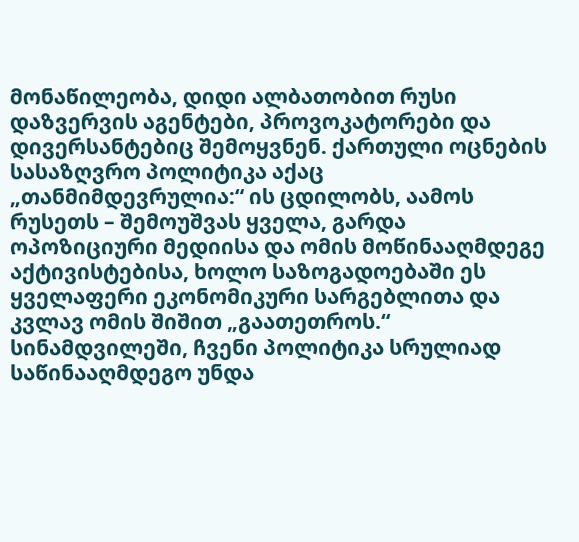მონაწილეობა, დიდი ალბათობით რუსი დაზვერვის აგენტები, პროვოკატორები და დივერსანტებიც შემოყვნენ. ქართული ოცნების სასაზღვრო პოლიტიკა აქაც „თანმიმდევრულია:“ ის ცდილობს, აამოს რუსეთს – შემოუშვას ყველა, გარდა ოპოზიციური მედიისა და ომის მოწინააღმდეგე აქტივისტებისა, ხოლო საზოგადოებაში ეს ყველაფერი ეკონომიკური სარგებლითა და კვლავ ომის შიშით „გაათეთროს.“
სინამდვილეში, ჩვენი პოლიტიკა სრულიად საწინააღმდეგო უნდა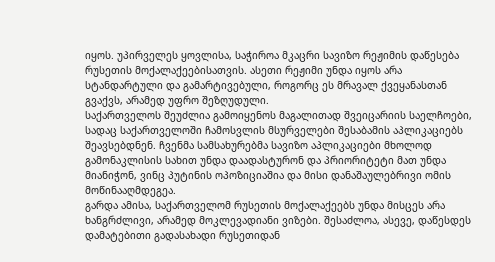იყოს. უპირველეს ყოვლისა, საჭიროა მკაცრი სავიზო რეჟიმის დაწესება რუსეთის მოქალაქეებისათვის. ასეთი რეჟიმი უნდა იყოს არა სტანდარტული და გამარტივებული, როგორც ეს მრავალ ქვეყანასთან გვაქვს, არამედ უფრო შეზღუდული.
საქართველოს შეუძლია გამოიყენოს მაგალითად შვეიცარიის საელჩოები, სადაც საქართველოში ჩამოსვლის მსურველები შესაბამის აპლიკაციებს შეავსებდნენ. ჩვენმა სამსახურებმა სავიზო აპლიკაციები მხოლოდ გამონაკლისის სახით უნდა დაადასტურონ და პრიორიტეტი მათ უნდა მიანიჭონ, ვინც პუტინის ოპოზიციაშია და მისი დანაშაულებრივი ომის მოწინააღმდეგეა.
გარდა ამისა, საქართველომ რუსეთის მოქალაქეებს უნდა მისცეს არა ხანგრძლივი, არამედ მოკლევადიანი ვიზები. შესაძლოა, ასევე, დაწესდეს დამატებითი გადასახადი რუსეთიდან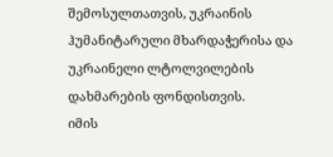შემოსულთათვის, უკრაინის ჰუმანიტარული მხარდაჭერისა და უკრაინელი ლტოლვილების დახმარების ფონდისთვის.
იმის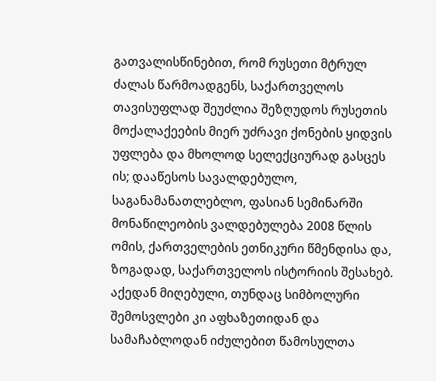გათვალისწინებით, რომ რუსეთი მტრულ ძალას წარმოადგენს, საქართველოს თავისუფლად შეუძლია შეზღუდოს რუსეთის მოქალაქეების მიერ უძრავი ქონების ყიდვის უფლება და მხოლოდ სელექციურად გასცეს ის; დააწესოს სავალდებულო, საგანამანათლებლო, ფასიან სემინარში მონაწილეობის ვალდებულება 2008 წლის ომის, ქართველების ეთნიკური წმენდისა და, ზოგადად, საქართველოს ისტორიის შესახებ. აქედან მიღებული, თუნდაც სიმბოლური შემოსვლები კი აფხაზეთიდან და სამაჩაბლოდან იძულებით წამოსულთა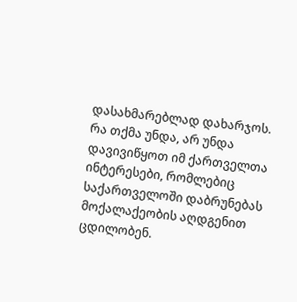დასახმარებლად დახარჯოს.
რა თქმა უნდა, არ უნდა დავივიწყოთ იმ ქართველთა ინტერესები, რომლებიც საქართველოში დაბრუნებას მოქალაქეობის აღდგენით ცდილობენ.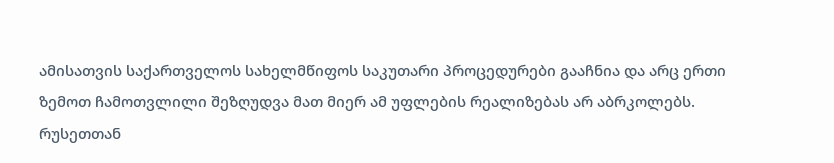ამისათვის საქართველოს სახელმწიფოს საკუთარი პროცედურები გააჩნია და არც ერთი ზემოთ ჩამოთვლილი შეზღუდვა მათ მიერ ამ უფლების რეალიზებას არ აბრკოლებს.
რუსეთთან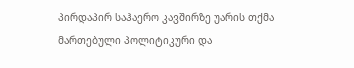პირდაპირ საჰაერო კავშირზე უარის თქმა მართებული პოლიტიკური და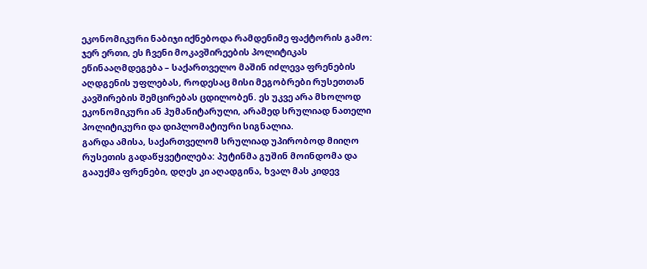ეკონომიკური ნაბიჯი იქნებოდა რამდენიმე ფაქტორის გამო: ჯერ ერთი, ეს ჩვენი მოკავშირეების პოლიტიკას ეწინააღმდეგება – საქართველო მაშინ იძლევა ფრენების აღდგენის უფლებას, როდესაც მისი მეგობრები რუსეთთან კავშირების შემცირებას ცდილობენ. ეს უკვე არა მხოლოდ ეკონომიკური ან ჰუმანიტარული, არამედ სრულიად ნათელი პოლიტიკური და დიპლომატიური სიგნალია.
გარდა ამისა, საქართველომ სრულიად უპირობოდ მიიღო რუსეთის გადაწყვეტილება: პუტინმა გუშინ მოინდომა და გააუქმა ფრენები, დღეს კი აღადგინა, ხვალ მას კიდევ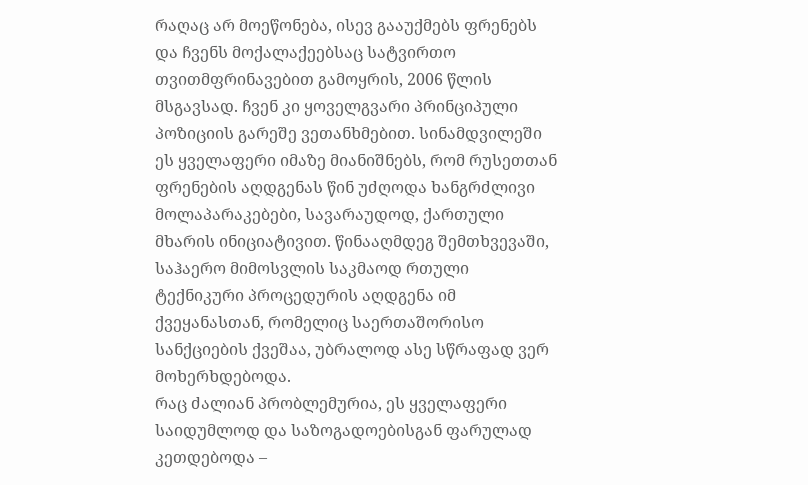რაღაც არ მოეწონება, ისევ გააუქმებს ფრენებს და ჩვენს მოქალაქეებსაც სატვირთო თვითმფრინავებით გამოყრის, 2006 წლის მსგავსად. ჩვენ კი ყოველგვარი პრინციპული პოზიციის გარეშე ვეთანხმებით. სინამდვილეში ეს ყველაფერი იმაზე მიანიშნებს, რომ რუსეთთან ფრენების აღდგენას წინ უძღოდა ხანგრძლივი მოლაპარაკებები, სავარაუდოდ, ქართული მხარის ინიციატივით. წინააღმდეგ შემთხვევაში, საჰაერო მიმოსვლის საკმაოდ რთული ტექნიკური პროცედურის აღდგენა იმ ქვეყანასთან, რომელიც საერთაშორისო სანქციების ქვეშაა, უბრალოდ ასე სწრაფად ვერ მოხერხდებოდა.
რაც ძალიან პრობლემურია, ეს ყველაფერი საიდუმლოდ და საზოგადოებისგან ფარულად კეთდებოდა –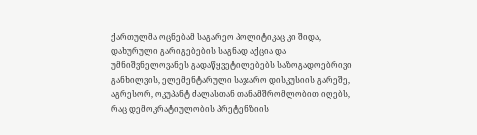ქართულმა ოცნებამ საგარეო პოლიტიკაც კი შიდა, დახურული გარიგებების საგნად აქცია და უმნიშვნელოვანეს გადაწყვეტილებებს საზოგადოებრივი განხილვის, ელემენტარული საჯარო დისკუსიის გარეშე, აგრესორ, ოკუპანტ ძალასთან თანამშრომლობით იღებს, რაც დემოკრატიულობის პრეტენზიის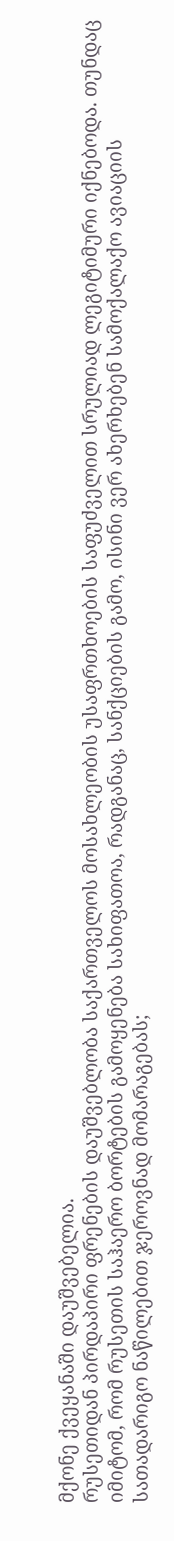მქონე ქვეყანაში დაუშვებელია.
რუსეთიდან პირდაპირი ფრენების დაუშვებლობა საქართველოს მოსახლეობის უსაფრთხოების საფუძველით სრულიად ლეგიტიმური იქნებოდა. თუნდაც იმიტომ, რომ რუსეთის საჰაერო ბორტების გამოყენება სახიფათოა, რადგანაც, სანქციების გამო, ისინი ვერ ახერხებენ სამოქალაქო ავიაციის სათადარიგო ნაწილებით ჯეროვნად მომარაგებას;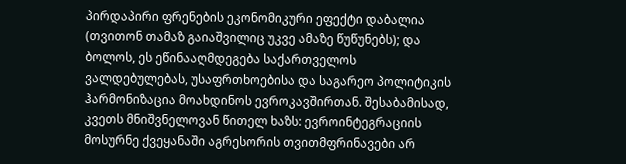პირდაპირი ფრენების ეკონომიკური ეფექტი დაბალია (თვითონ თამაზ გაიაშვილიც უკვე ამაზე წუწუნებს); და ბოლოს, ეს ეწინააღმდეგება საქართველოს ვალდებულებას, უსაფრთხოებისა და საგარეო პოლიტიკის ჰარმონიზაცია მოახდინოს ევროკავშირთან. შესაბამისად, კვეთს მნიშვნელოვან წითელ ხაზს: ევროინტეგრაციის მოსურნე ქვეყანაში აგრესორის თვითმფრინავები არ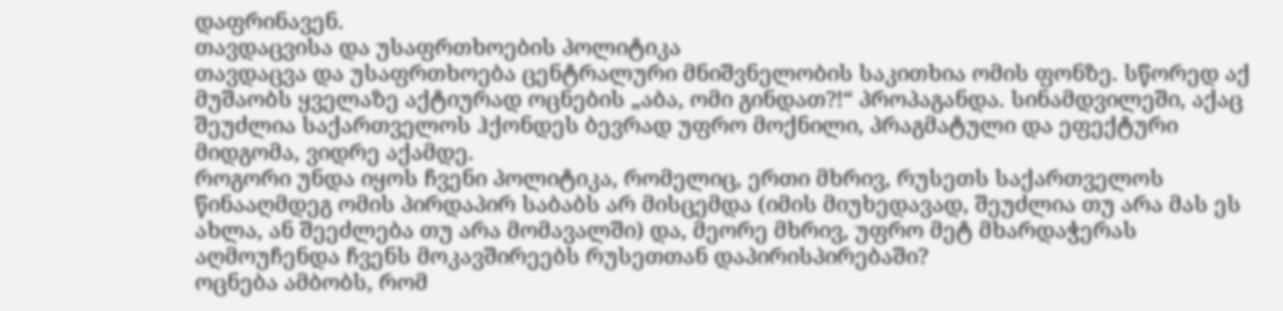დაფრინავენ.
თავდაცვისა და უსაფრთხოების პოლიტიკა
თავდაცვა და უსაფრთხოება ცენტრალური მნიშვნელობის საკითხია ომის ფონზე. სწორედ აქ მუშაობს ყველაზე აქტიურად ოცნების „აბა, ომი გინდათ?!“ პროპაგანდა. სინამდვილეში, აქაც შეუძლია საქართველოს ჰქონდეს ბევრად უფრო მოქნილი, პრაგმატული და ეფექტური მიდგომა, ვიდრე აქამდე.
როგორი უნდა იყოს ჩვენი პოლიტიკა, რომელიც, ერთი მხრივ, რუსეთს საქართველოს წინააღმდეგ ომის პირდაპირ საბაბს არ მისცემდა (იმის მიუხედავად, შეუძლია თუ არა მას ეს ახლა, ან შეეძლება თუ არა მომავალში) და, მეორე მხრივ, უფრო მეტ მხარდაჭერას აღმოუჩენდა ჩვენს მოკავშირეებს რუსეთთან დაპირისპირებაში?
ოცნება ამბობს, რომ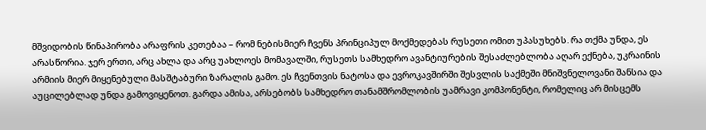მშვიდობის წინაპირობა არაფრის კეთებაა – რომ ნებისმიერ ჩვენს პრინციპულ მოქმედებას რუსეთი ომით უპასუხებს. რა თქმა უნდა, ეს არასწორია. ჯერ ერთი, არც ახლა და არც უახლოეს მომავალში, რუსეთს სამხედრო ავანტიურების შესაძლებლობა აღარ ექნება, უკრაინის არმიის მიერ მიყენებული მასშტაბური ზარალის გამო. ეს ჩვენთვის ნატოსა და ევროკავშირში შესვლის საქმეში მნიშვნელოვანი შანსია და აუცილებლად უნდა გამოვიყენოთ. გარდა ამისა, არსებობს სამხედრო თანამშრომლობის უამრავი კომპონენტი, რომელიც არ მისცემს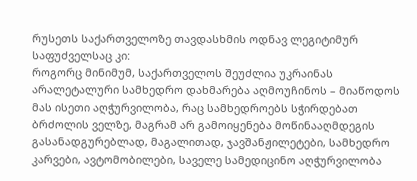რუსეთს საქართველოზე თავდასხმის ოდნავ ლეგიტიმურ საფუძველსაც კი:
როგორც მინიმუმ, საქართველოს შეუძლია უკრაინას არალეტალური სამხედრო დახმარება აღმოუჩინოს – მიაწოდოს მას ისეთი აღჭურვილობა, რაც სამხედროებს სჭირდებათ ბრძოლის ველზე, მაგრამ არ გამოიყენება მოწინააღმდეგის გასანადგურებლად, მაგალითად, ჯავშანჟილეტები, სამხედრო კარვები, ავტომობილები, საველე სამედიცინო აღჭურვილობა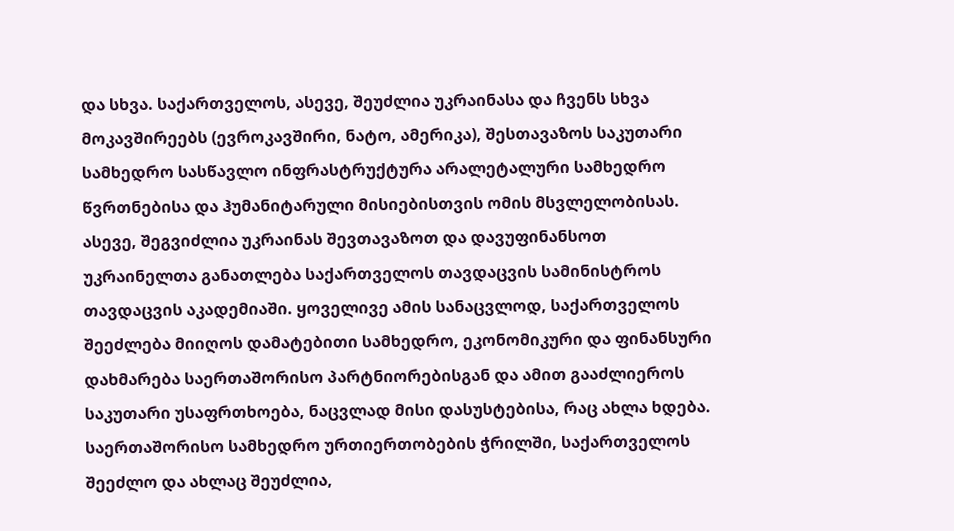და სხვა. საქართველოს, ასევე, შეუძლია უკრაინასა და ჩვენს სხვა მოკავშირეებს (ევროკავშირი, ნატო, ამერიკა), შესთავაზოს საკუთარი სამხედრო სასწავლო ინფრასტრუქტურა არალეტალური სამხედრო წვრთნებისა და ჰუმანიტარული მისიებისთვის ომის მსვლელობისას. ასევე, შეგვიძლია უკრაინას შევთავაზოთ და დავუფინანსოთ უკრაინელთა განათლება საქართველოს თავდაცვის სამინისტროს თავდაცვის აკადემიაში. ყოველივე ამის სანაცვლოდ, საქართველოს შეეძლება მიიღოს დამატებითი სამხედრო, ეკონომიკური და ფინანსური დახმარება საერთაშორისო პარტნიორებისგან და ამით გააძლიეროს საკუთარი უსაფრთხოება, ნაცვლად მისი დასუსტებისა, რაც ახლა ხდება.
საერთაშორისო სამხედრო ურთიერთობების ჭრილში, საქართველოს შეეძლო და ახლაც შეუძლია,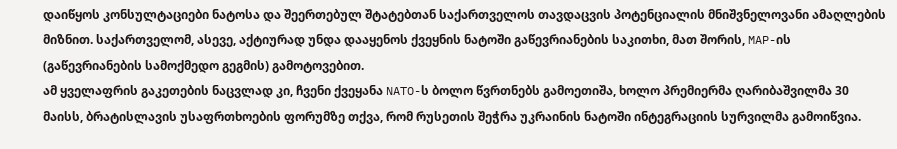დაიწყოს კონსულტაციები ნატოსა და შეერთებულ შტატებთან საქართველოს თავდაცვის პოტენციალის მნიშვნელოვანი ამაღლების მიზნით. საქართველომ, ასევე, აქტიურად უნდა დააყენოს ქვეყნის ნატოში გაწევრიანების საკითხი, მათ შორის, MAP-ის (გაწევრიანების სამოქმედო გეგმის) გამოტოვებით.
ამ ყველაფრის გაკეთების ნაცვლად კი, ჩვენი ქვეყანა NATO-ს ბოლო წვრთნებს გამოეთიშა, ხოლო პრემიერმა ღარიბაშვილმა 30 მაისს, ბრატისლავის უსაფრთხოების ფორუმზე თქვა, რომ რუსეთის შეჭრა უკრაინის ნატოში ინტეგრაციის სურვილმა გამოიწვია.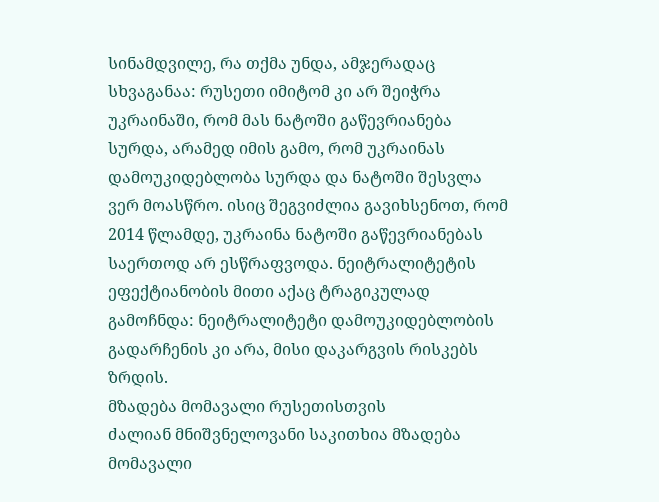სინამდვილე, რა თქმა უნდა, ამჯერადაც სხვაგანაა: რუსეთი იმიტომ კი არ შეიჭრა უკრაინაში, რომ მას ნატოში გაწევრიანება სურდა, არამედ იმის გამო, რომ უკრაინას დამოუკიდებლობა სურდა და ნატოში შესვლა ვერ მოასწრო. ისიც შეგვიძლია გავიხსენოთ, რომ 2014 წლამდე, უკრაინა ნატოში გაწევრიანებას საერთოდ არ ესწრაფვოდა. ნეიტრალიტეტის ეფექტიანობის მითი აქაც ტრაგიკულად გამოჩნდა: ნეიტრალიტეტი დამოუკიდებლობის გადარჩენის კი არა, მისი დაკარგვის რისკებს ზრდის.
მზადება მომავალი რუსეთისთვის
ძალიან მნიშვნელოვანი საკითხია მზადება მომავალი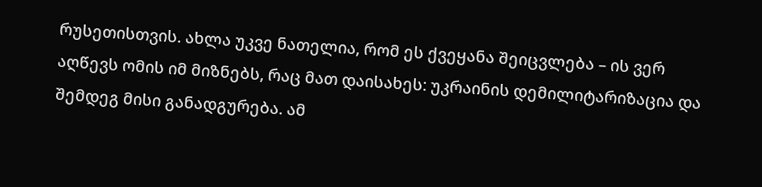რუსეთისთვის. ახლა უკვე ნათელია, რომ ეს ქვეყანა შეიცვლება – ის ვერ აღწევს ომის იმ მიზნებს, რაც მათ დაისახეს: უკრაინის დემილიტარიზაცია და შემდეგ მისი განადგურება. ამ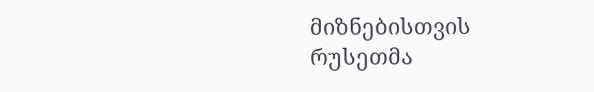მიზნებისთვის რუსეთმა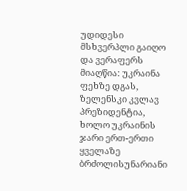უდიდესი მსხვერპლი გაიღო და ვერაფერს მიაღწია: უკრაინა ფეხზე დგას, ზელენსკი კვლავ პრეზიდენტია, ხოლო უკრაინის ჯარი ერთ-ერთი ყველაზე ბრძოლისუნარიანი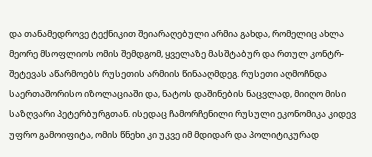და თანამედროვე ტექნიკით შეიარაღებული არმია გახდა, რომელიც ახლა მეორე მსოფლიოს ომის შემდგომ, ყველაზე მასშტაბურ და რთულ კონტრ-შეტევას აწარმოებს რუსეთის არმიის წინააღმდეგ. რუსეთი აღმოჩნდა საერთაშორისო იზოლაციაში და, ნატოს დაშინების ნაცვლად, მიიღო მისი საზღვარი პეტერბურგთან. ისედაც ჩამორჩენილი რუსული ეკონომიკა კიდევ უფრო გამოიფიტა, ომის წნეხი კი უკვე იმ მდიდარ და პოლიტიკურად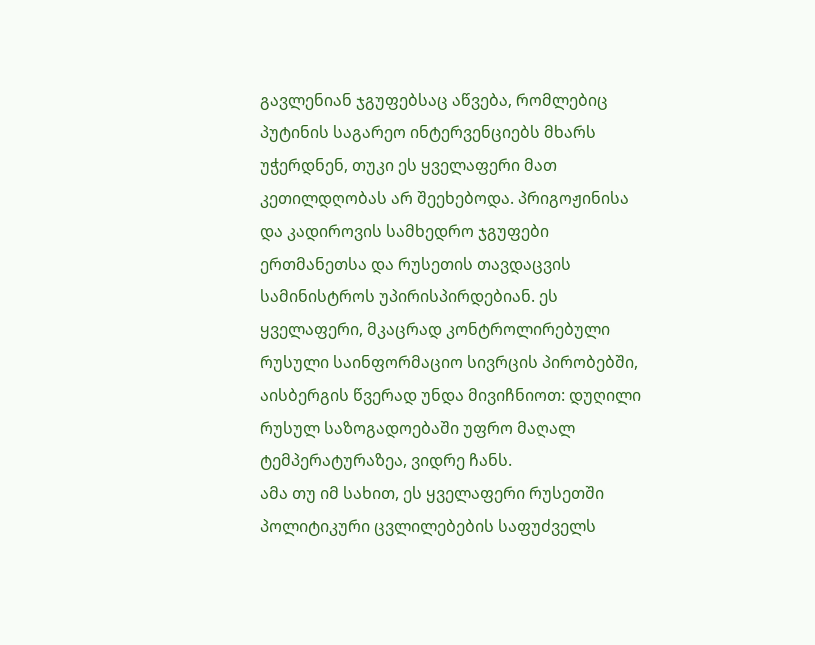გავლენიან ჯგუფებსაც აწვება, რომლებიც პუტინის საგარეო ინტერვენციებს მხარს უჭერდნენ, თუკი ეს ყველაფერი მათ კეთილდღობას არ შეეხებოდა. პრიგოჟინისა და კადიროვის სამხედრო ჯგუფები ერთმანეთსა და რუსეთის თავდაცვის სამინისტროს უპირისპირდებიან. ეს ყველაფერი, მკაცრად კონტროლირებული რუსული საინფორმაციო სივრცის პირობებში, აისბერგის წვერად უნდა მივიჩნიოთ: დუღილი რუსულ საზოგადოებაში უფრო მაღალ ტემპერატურაზეა, ვიდრე ჩანს.
ამა თუ იმ სახით, ეს ყველაფერი რუსეთში პოლიტიკური ცვლილებების საფუძველს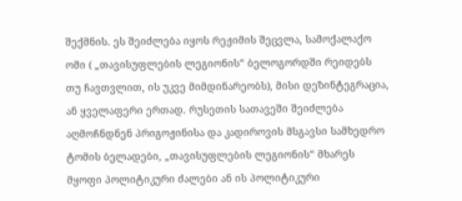შექმნის. ეს შეიძლება იყოს რეჟიმის შეცვლა, სამოქალაქო ომი ( „თავისუფლების ლეგიონის“ ბელოგორდში რეიდებს თუ ჩავთვლით, ის უკვე მიმდინარეობს), მისი დეზინტეგრაცია, ან ყველაფერი ერთად. რუსეთის სათავეში შეიძლება აღმოჩნდნენ პრიგოჟინისა და კადიროვის მსგავსი სამხედრო ტომის ბელადები, „თავისუფლების ლეგიონის“ მხარეს მყოფი პოლიტიკური ძალები ან ის პოლიტიკური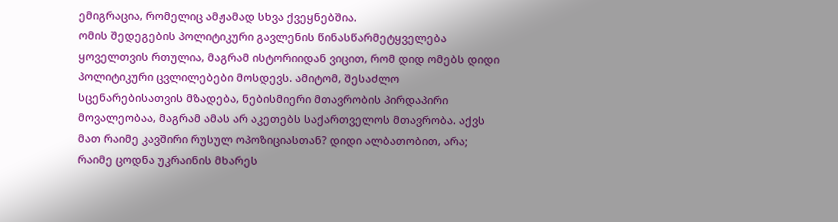ემიგრაცია, რომელიც ამჟამად სხვა ქვეყნებშია.
ომის შედეგების პოლიტიკური გავლენის წინასწარმეტყველება ყოველთვის რთულია, მაგრამ ისტორიიდან ვიცით, რომ დიდ ომებს დიდი პოლიტიკური ცვლილებები მოსდევს. ამიტომ, შესაძლო სცენარებისათვის მზადება, ნებისმიერი მთავრობის პირდაპირი მოვალეობაა, მაგრამ ამას არ აკეთებს საქართველოს მთავრობა. აქვს მათ რაიმე კავშირი რუსულ ოპოზიციასთან? დიდი ალბათობით, არა; რაიმე ცოდნა უკრაინის მხარეს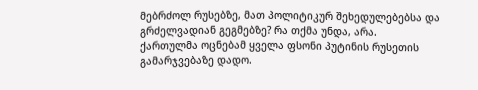მებრძოლ რუსებზე, მათ პოლიტიკურ შეხედულებებსა და გრძელვადიან გეგმებზე? რა თქმა უნდა, არა.
ქართულმა ოცნებამ ყველა ფსონი პუტინის რუსეთის გამარჯვებაზე დადო.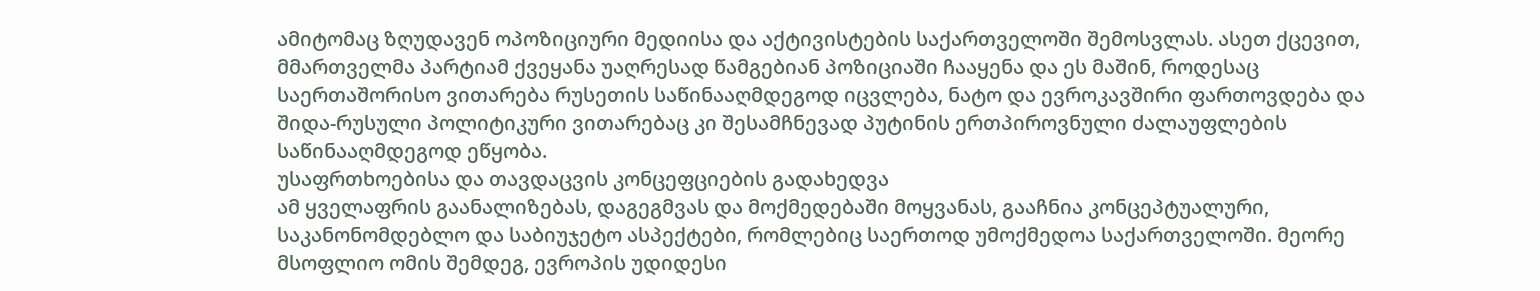ამიტომაც ზღუდავენ ოპოზიციური მედიისა და აქტივისტების საქართველოში შემოსვლას. ასეთ ქცევით, მმართველმა პარტიამ ქვეყანა უაღრესად წამგებიან პოზიციაში ჩააყენა და ეს მაშინ, როდესაც საერთაშორისო ვითარება რუსეთის საწინააღმდეგოდ იცვლება, ნატო და ევროკავშირი ფართოვდება და შიდა-რუსული პოლიტიკური ვითარებაც კი შესამჩნევად პუტინის ერთპიროვნული ძალაუფლების საწინააღმდეგოდ ეწყობა.
უსაფრთხოებისა და თავდაცვის კონცეფციების გადახედვა
ამ ყველაფრის გაანალიზებას, დაგეგმვას და მოქმედებაში მოყვანას, გააჩნია კონცეპტუალური, საკანონომდებლო და საბიუჯეტო ასპექტები, რომლებიც საერთოდ უმოქმედოა საქართველოში. მეორე მსოფლიო ომის შემდეგ, ევროპის უდიდესი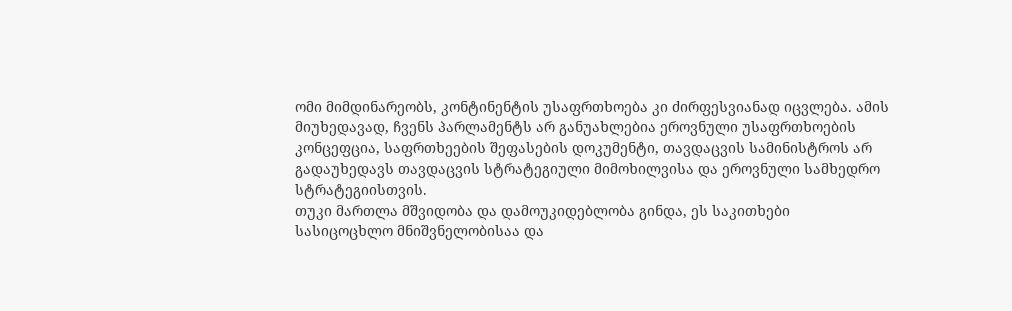ომი მიმდინარეობს, კონტინენტის უსაფრთხოება კი ძირფესვიანად იცვლება. ამის მიუხედავად, ჩვენს პარლამენტს არ განუახლებია ეროვნული უსაფრთხოების კონცეფცია, საფრთხეების შეფასების დოკუმენტი, თავდაცვის სამინისტროს არ გადაუხედავს თავდაცვის სტრატეგიული მიმოხილვისა და ეროვნული სამხედრო სტრატეგიისთვის.
თუკი მართლა მშვიდობა და დამოუკიდებლობა გინდა, ეს საკითხები სასიცოცხლო მნიშვნელობისაა და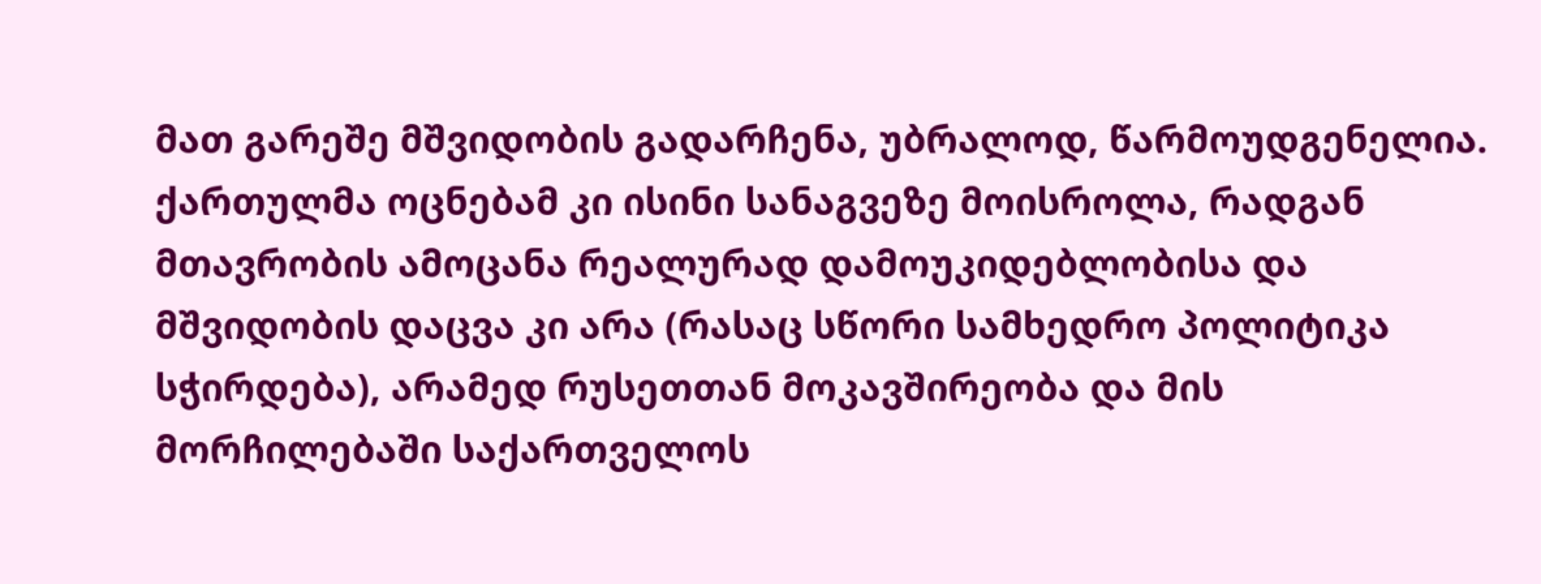მათ გარეშე მშვიდობის გადარჩენა, უბრალოდ, წარმოუდგენელია. ქართულმა ოცნებამ კი ისინი სანაგვეზე მოისროლა, რადგან მთავრობის ამოცანა რეალურად დამოუკიდებლობისა და მშვიდობის დაცვა კი არა (რასაც სწორი სამხედრო პოლიტიკა სჭირდება), არამედ რუსეთთან მოკავშირეობა და მის მორჩილებაში საქართველოს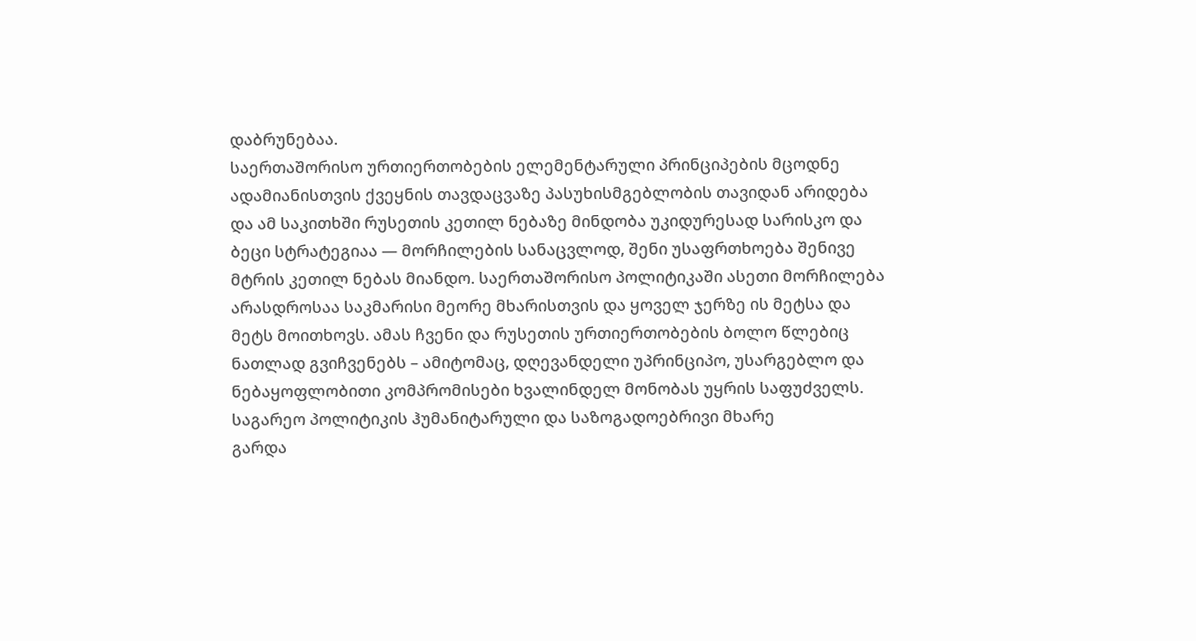დაბრუნებაა.
საერთაშორისო ურთიერთობების ელემენტარული პრინციპების მცოდნე ადამიანისთვის ქვეყნის თავდაცვაზე პასუხისმგებლობის თავიდან არიდება და ამ საკითხში რუსეთის კეთილ ნებაზე მინდობა უკიდურესად სარისკო და ბეცი სტრატეგიაა — მორჩილების სანაცვლოდ, შენი უსაფრთხოება შენივე მტრის კეთილ ნებას მიანდო. საერთაშორისო პოლიტიკაში ასეთი მორჩილება არასდროსაა საკმარისი მეორე მხარისთვის და ყოველ ჯერზე ის მეტსა და მეტს მოითხოვს. ამას ჩვენი და რუსეთის ურთიერთობების ბოლო წლებიც ნათლად გვიჩვენებს – ამიტომაც, დღევანდელი უპრინციპო, უსარგებლო და ნებაყოფლობითი კომპრომისები ხვალინდელ მონობას უყრის საფუძველს.
საგარეო პოლიტიკის ჰუმანიტარული და საზოგადოებრივი მხარე
გარდა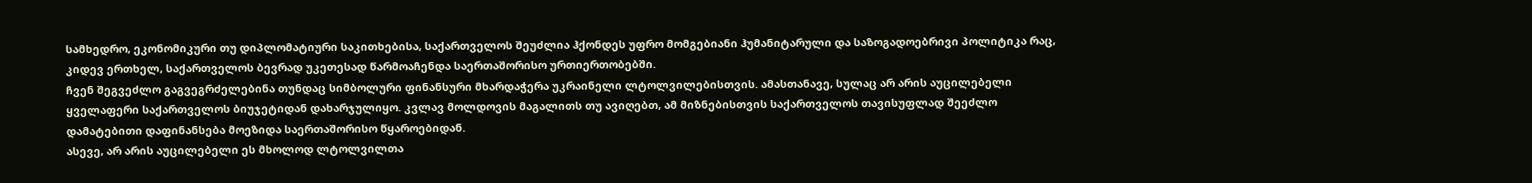სამხედრო, ეკონომიკური თუ დიპლომატიური საკითხებისა, საქართველოს შეუძლია ჰქონდეს უფრო მომგებიანი ჰუმანიტარული და საზოგადოებრივი პოლიტიკა რაც, კიდევ ერთხელ, საქართველოს ბევრად უკეთესად წარმოაჩენდა საერთაშორისო ურთიერთობებში.
ჩვენ შეგვეძლო გაგვეგრძელებინა თუნდაც სიმბოლური ფინანსური მხარდაჭერა უკრაინელი ლტოლვილებისთვის. ამასთანავე, სულაც არ არის აუცილებელი ყველაფერი საქართველოს ბიუჯეტიდან დახარჯულიყო. კვლავ მოლდოვის მაგალითს თუ ავიღებთ, ამ მიზნებისთვის საქართველოს თავისუფლად შეეძლო დამატებითი დაფინანსება მოეზიდა საერთაშორისო წყაროებიდან.
ასევე, არ არის აუცილებელი ეს მხოლოდ ლტოლვილთა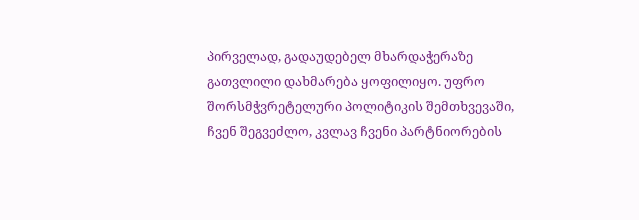პირველად, გადაუდებელ მხარდაჭერაზე გათვლილი დახმარება ყოფილიყო. უფრო შორსმჭვრეტელური პოლიტიკის შემთხვევაში, ჩვენ შეგვეძლო, კვლავ ჩვენი პარტნიორების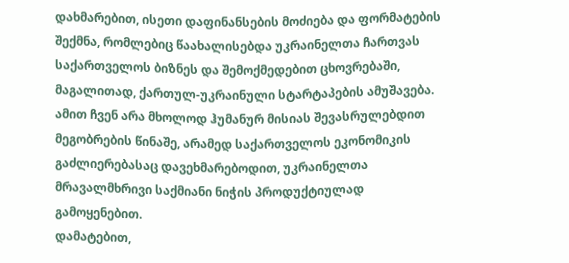დახმარებით, ისეთი დაფინანსების მოძიება და ფორმატების შექმნა, რომლებიც წაახალისებდა უკრაინელთა ჩართვას საქართველოს ბიზნეს და შემოქმედებით ცხოვრებაში, მაგალითად, ქართულ-უკრაინული სტარტაპების ამუშავება. ამით ჩვენ არა მხოლოდ ჰუმანურ მისიას შევასრულებდით მეგობრების წინაშე, არამედ საქართველოს ეკონომიკის გაძლიერებასაც დავეხმარებოდით, უკრაინელთა მრავალმხრივი საქმიანი ნიჭის პროდუქტიულად გამოყენებით.
დამატებით,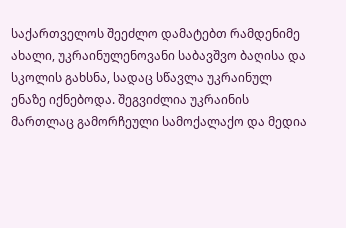საქართველოს შეეძლო დამატებთ რამდენიმე ახალი, უკრაინულენოვანი საბავშვო ბაღისა და სკოლის გახსნა, სადაც სწავლა უკრაინულ ენაზე იქნებოდა. შეგვიძლია უკრაინის მართლაც გამორჩეული სამოქალაქო და მედია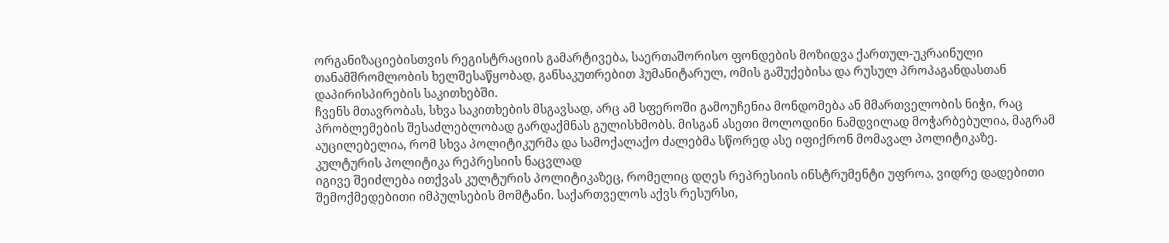ორგანიზაციებისთვის რეგისტრაციის გამარტივება, საერთაშორისო ფონდების მოზიდვა ქართულ-უკრაინული თანამშრომლობის ხელშესაწყობად, განსაკუთრებით ჰუმანიტარულ, ომის გაშუქებისა და რუსულ პროპაგანდასთან დაპირისპირების საკითხებში.
ჩვენს მთავრობას, სხვა საკითხების მსგავსად, არც ამ სფეროში გამოუჩენია მონდომება ან მმართველობის ნიჭი, რაც პრობლემების შესაძლებლობად გარდაქმნას გულისხმობს. მისგან ასეთი მოლოდინი ნამდვილად მოჭარბებულია, მაგრამ აუცილებელია, რომ სხვა პოლიტიკურმა და სამოქალაქო ძალებმა სწორედ ასე იფიქრონ მომავალ პოლიტიკაზე.
კულტურის პოლიტიკა რეპრესიის ნაცვლად
იგივე შეიძლება ითქვას კულტურის პოლიტიკაზეც, რომელიც დღეს რეპრესიის ინსტრუმენტი უფროა, ვიდრე დადებითი შემოქმედებითი იმპულსების მომტანი. საქართველოს აქვს რესურსი,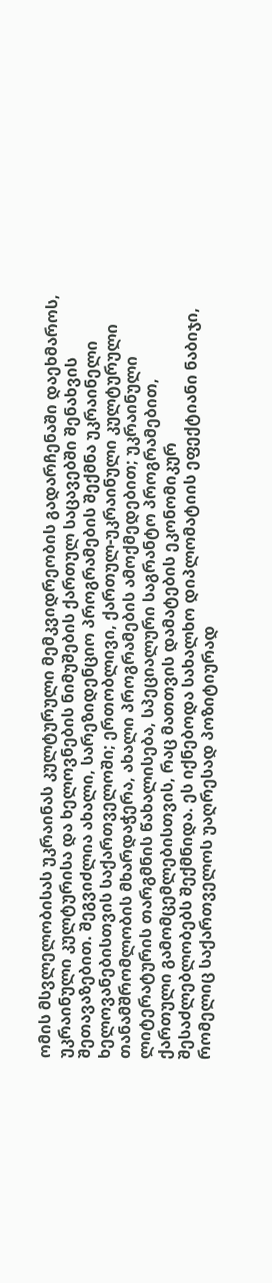ომის მსვლელობისას უკრაინას კულტურული მემკვიდრეობის გადარჩენაში დაეხმაროს, უკრაინული კულტურისა და ხელოვნების ნიმუშების ქართულ საცავებში შენახვის შეთავაზებით. შეგვიძლია ახალი, სარეზიდენციო პროგრამების შექმნა უკრაინელი ხელოვანებისთვის საქართველოში; ერთობლივი, ქართულ-უკრაინული კულტურული თანამშრომლობის მხარდაჭერა, ახალი პროგრამების ამოქმედებით; უკრაინული ლიტერატურის თარგმნის წახალისება, სპეციალური საგრანტო პროგრამებით, ქართული გამომცემლებისთვის, რაც მათთვის დამატების ეკონომიკურ შესაძლებლობებს შექმნიდა. ეს იქნებოდა სახალხო დიპლომატიის ეფექტიანი ნაბიჯი, რომელიც საქართველოს უაღრესად პოზიტიურად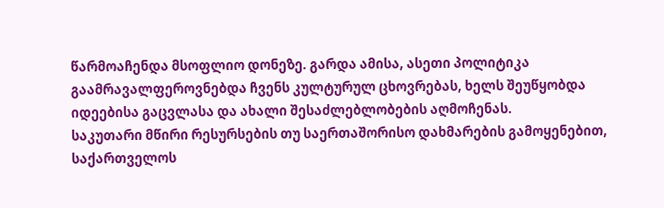წარმოაჩენდა მსოფლიო დონეზე. გარდა ამისა, ასეთი პოლიტიკა გაამრავალფეროვნებდა ჩვენს კულტურულ ცხოვრებას, ხელს შეუწყობდა იდეებისა გაცვლასა და ახალი შესაძლებლობების აღმოჩენას.
საკუთარი მწირი რესურსების თუ საერთაშორისო დახმარების გამოყენებით, საქართველოს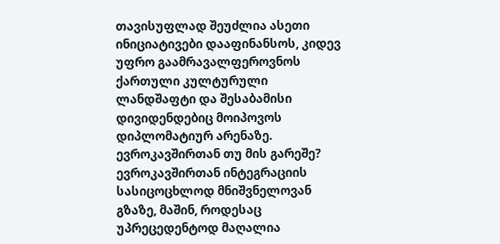თავისუფლად შეუძლია ასეთი ინიციატივები დააფინანსოს, კიდევ უფრო გაამრავალფეროვნოს ქართული კულტურული ლანდშაფტი და შესაბამისი დივიდენდებიც მოიპოვოს დიპლომატიურ არენაზე.
ევროკავშირთან თუ მის გარეშე?
ევროკავშირთან ინტეგრაციის სასიცოცხლოდ მნიშვნელოვან გზაზე, მაშინ, როდესაც უპრეცედენტოდ მაღალია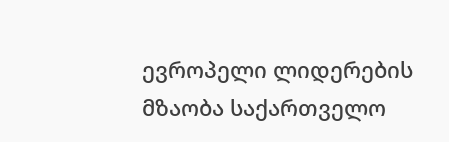ევროპელი ლიდერების მზაობა საქართველო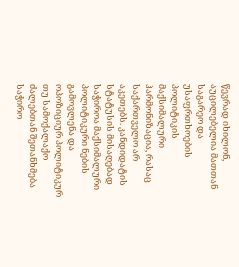წევრად იხილონ, აუცილებელია მათთან საგარეო და უსაფრთხოების პოლიტიკის მაქსიმალური ჰარმონიზაცია, რასაც საქართველო არ აკეთებს. კანდიდატის სტატუსის მისაღებად საჭიროა მაქსიმალური პოლიტიკური ნების გამოვლენა და ოპოზიციურ პოლიტიკურ თუ სამოქალაქო ძალებთან შეთანხმება საჭირო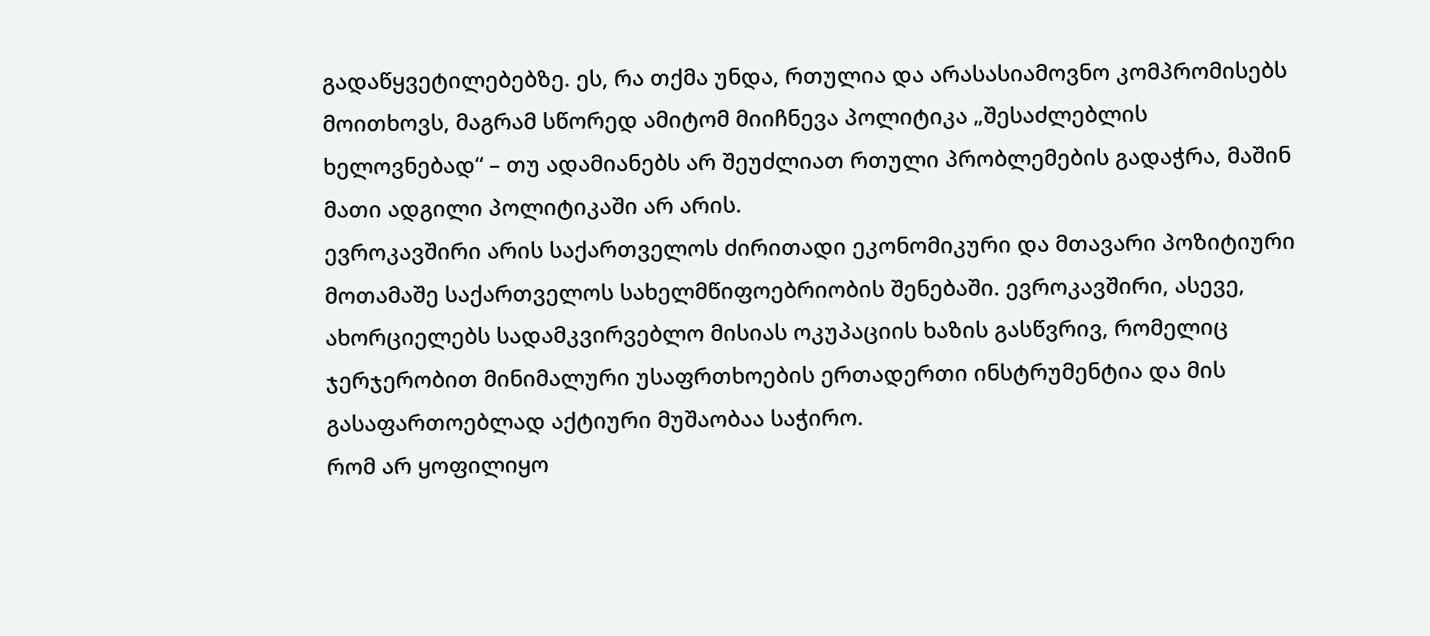გადაწყვეტილებებზე. ეს, რა თქმა უნდა, რთულია და არასასიამოვნო კომპრომისებს მოითხოვს, მაგრამ სწორედ ამიტომ მიიჩნევა პოლიტიკა „შესაძლებლის ხელოვნებად“ – თუ ადამიანებს არ შეუძლიათ რთული პრობლემების გადაჭრა, მაშინ მათი ადგილი პოლიტიკაში არ არის.
ევროკავშირი არის საქართველოს ძირითადი ეკონომიკური და მთავარი პოზიტიური მოთამაშე საქართველოს სახელმწიფოებრიობის შენებაში. ევროკავშირი, ასევე, ახორციელებს სადამკვირვებლო მისიას ოკუპაციის ხაზის გასწვრივ, რომელიც ჯერჯერობით მინიმალური უსაფრთხოების ერთადერთი ინსტრუმენტია და მის გასაფართოებლად აქტიური მუშაობაა საჭირო.
რომ არ ყოფილიყო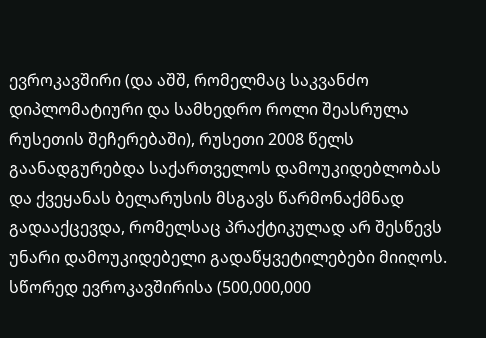ევროკავშირი (და აშშ, რომელმაც საკვანძო დიპლომატიური და სამხედრო როლი შეასრულა რუსეთის შეჩერებაში), რუსეთი 2008 წელს გაანადგურებდა საქართველოს დამოუკიდებლობას და ქვეყანას ბელარუსის მსგავს წარმონაქმნად გადააქცევდა, რომელსაც პრაქტიკულად არ შესწევს უნარი დამოუკიდებელი გადაწყვეტილებები მიიღოს. სწორედ ევროკავშირისა (500,000,000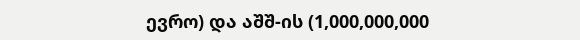ევრო) და აშშ-ის (1,000,000,000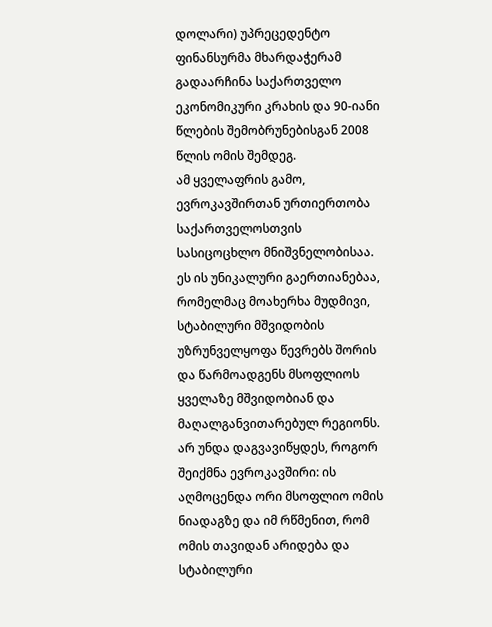დოლარი) უპრეცედენტო ფინანსურმა მხარდაჭერამ გადაარჩინა საქართველო ეკონომიკური კრახის და 90-იანი წლების შემობრუნებისგან 2008 წლის ომის შემდეგ.
ამ ყველაფრის გამო, ევროკავშირთან ურთიერთობა საქართველოსთვის სასიცოცხლო მნიშვნელობისაა. ეს ის უნიკალური გაერთიანებაა, რომელმაც მოახერხა მუდმივი, სტაბილური მშვიდობის უზრუნველყოფა წევრებს შორის და წარმოადგენს მსოფლიოს ყველაზე მშვიდობიან და მაღალგანვითარებულ რეგიონს.
არ უნდა დაგვავიწყდეს, როგორ შეიქმნა ევროკავშირი: ის აღმოცენდა ორი მსოფლიო ომის ნიადაგზე და იმ რწმენით, რომ ომის თავიდან არიდება და სტაბილური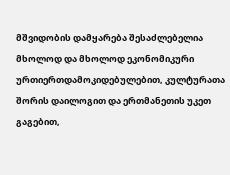მშვიდობის დამყარება შესაძლებელია მხოლოდ და მხოლოდ ეკონომიკური ურთიერთდამოკიდებულებით, კულტურათა შორის დაილოგით და ერთმანეთის უკეთ გაგებით,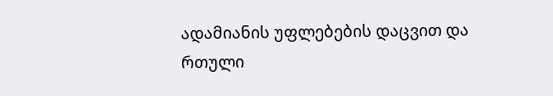ადამიანის უფლებების დაცვით და რთული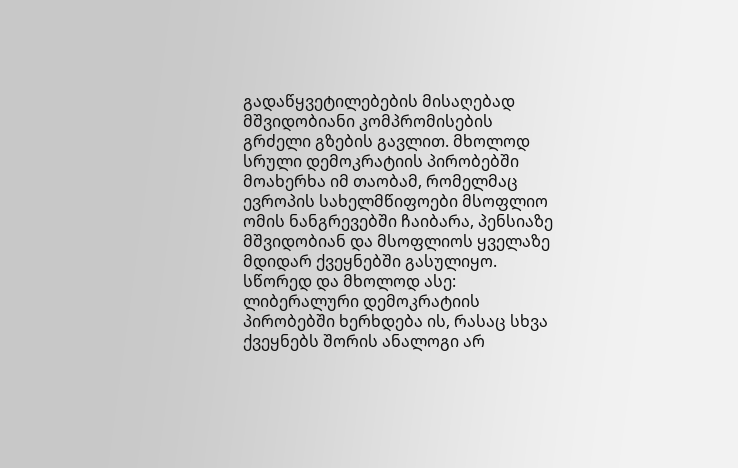გადაწყვეტილებების მისაღებად მშვიდობიანი კომპრომისების გრძელი გზების გავლით. მხოლოდ სრული დემოკრატიის პირობებში მოახერხა იმ თაობამ, რომელმაც ევროპის სახელმწიფოები მსოფლიო ომის ნანგრევებში ჩაიბარა, პენსიაზე მშვიდობიან და მსოფლიოს ყველაზე მდიდარ ქვეყნებში გასულიყო. სწორედ და მხოლოდ ასე: ლიბერალური დემოკრატიის პირობებში ხერხდება ის, რასაც სხვა ქვეყნებს შორის ანალოგი არ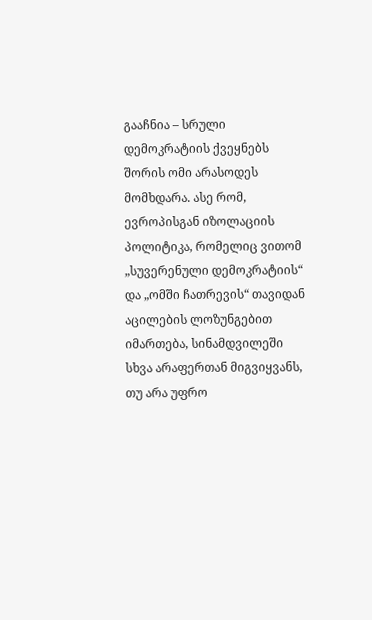გააჩნია – სრული დემოკრატიის ქვეყნებს შორის ომი არასოდეს მომხდარა. ასე რომ, ევროპისგან იზოლაციის პოლიტიკა, რომელიც ვითომ „სუვერენული დემოკრატიის“ და „ომში ჩათრევის“ თავიდან აცილების ლოზუნგებით იმართება, სინამდვილეში სხვა არაფერთან მიგვიყვანს, თუ არა უფრო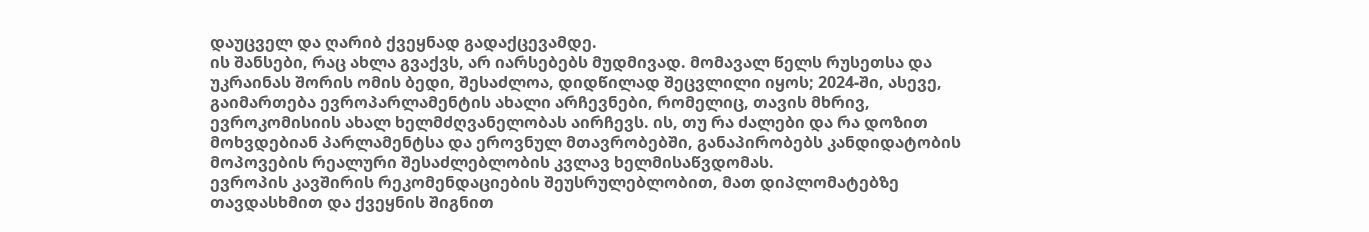დაუცველ და ღარიბ ქვეყნად გადაქცევამდე.
ის შანსები, რაც ახლა გვაქვს, არ იარსებებს მუდმივად. მომავალ წელს რუსეთსა და უკრაინას შორის ომის ბედი, შესაძლოა, დიდწილად შეცვლილი იყოს; 2024-ში, ასევე, გაიმართება ევროპარლამენტის ახალი არჩევნები, რომელიც, თავის მხრივ, ევროკომისიის ახალ ხელმძღვანელობას აირჩევს. ის, თუ რა ძალები და რა დოზით მოხვდებიან პარლამენტსა და ეროვნულ მთავრობებში, განაპირობებს კანდიდატობის მოპოვების რეალური შესაძლებლობის კვლავ ხელმისაწვდომას.
ევროპის კავშირის რეკომენდაციების შეუსრულებლობით, მათ დიპლომატებზე თავდასხმით და ქვეყნის შიგნით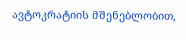ავტოკრატიის მშენებლობით,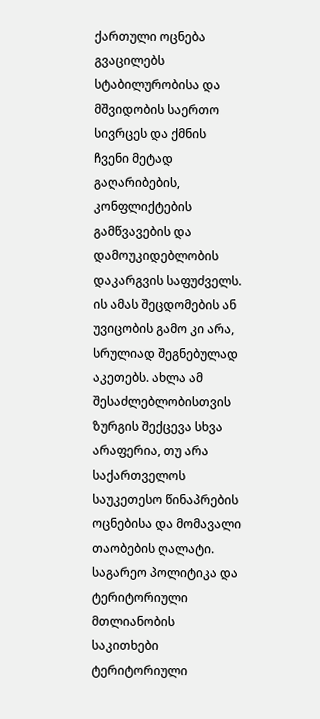ქართული ოცნება გვაცილებს სტაბილურობისა და მშვიდობის საერთო სივრცეს და ქმნის ჩვენი მეტად გაღარიბების, კონფლიქტების გამწვავების და დამოუკიდებლობის დაკარგვის საფუძველს. ის ამას შეცდომების ან უვიცობის გამო კი არა, სრულიად შეგნებულად აკეთებს. ახლა ამ შესაძლებლობისთვის ზურგის შექცევა სხვა არაფერია, თუ არა საქართველოს საუკეთესო წინაპრების ოცნებისა და მომავალი თაობების ღალატი.
საგარეო პოლიტიკა და ტერიტორიული მთლიანობის საკითხები
ტერიტორიული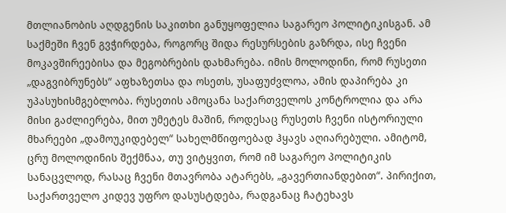მთლიანობის აღდგენის საკითხი განუყოფელია საგარეო პოლიტიკისგან. ამ საქმეში ჩვენ გვჭირდება, როგორც შიდა რესურსების გაზრდა, ისე ჩვენი მოკავშირეებისა და მეგობრების დახმარება. იმის მოლოდინი, რომ რუსეთი „დაგვიბრუნებს“ აფხაზეთსა და ოსეთს, უსაფუძვლოა, ამის დაპირება კი უპასუხისმგებლობა. რუსეთის ამოცანა საქართველოს კონტროლია და არა მისი გაძლიერება, მით უმეტეს მაშინ, როდესაც რუსეთს ჩვენი ისტორიული მხარეები „დამოუკიდებელ“ სახელმწიფოებად ჰყავს აღიარებული. ამიტომ, ცრუ მოლოდინის შექმნაა, თუ ვიტყვით, რომ იმ საგარეო პოლიტიკის სანაცვლოდ, რასაც ჩვენი მთავრობა ატარებს, „გავერთიანდებით“. პირიქით, საქართველო კიდევ უფრო დასუსტდება, რადგანაც ჩატეხავს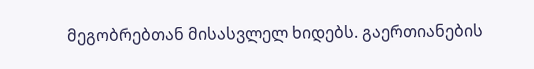მეგობრებთან მისასვლელ ხიდებს. გაერთიანების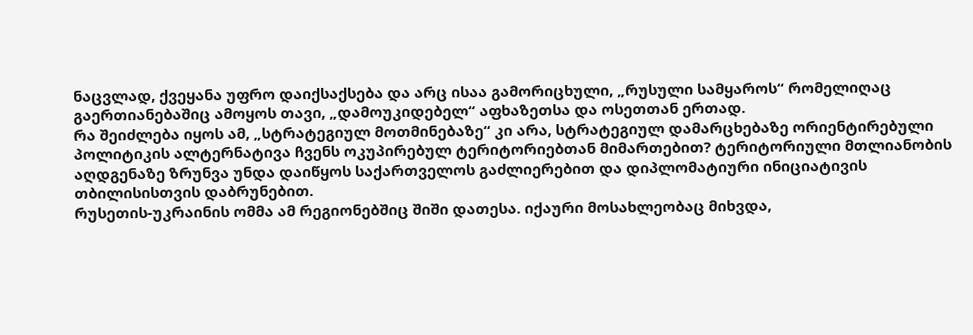ნაცვლად, ქვეყანა უფრო დაიქსაქსება და არც ისაა გამორიცხული, „რუსული სამყაროს“ რომელიღაც გაერთიანებაშიც ამოყოს თავი, „დამოუკიდებელ“ აფხაზეთსა და ოსეთთან ერთად.
რა შეიძლება იყოს ამ, „სტრატეგიულ მოთმინებაზე“ კი არა, სტრატეგიულ დამარცხებაზე ორიენტირებული პოლიტიკის ალტერნატივა ჩვენს ოკუპირებულ ტერიტორიებთან მიმართებით? ტერიტორიული მთლიანობის აღდგენაზე ზრუნვა უნდა დაიწყოს საქართველოს გაძლიერებით და დიპლომატიური ინიციატივის თბილისისთვის დაბრუნებით.
რუსეთის-უკრაინის ომმა ამ რეგიონებშიც შიში დათესა. იქაური მოსახლეობაც მიხვდა,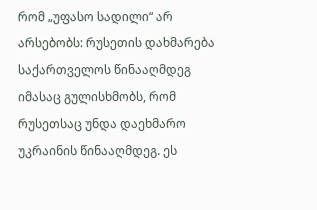რომ „უფასო სადილი“ არ არსებობს: რუსეთის დახმარება საქართველოს წინააღმდეგ იმასაც გულისხმობს, რომ რუსეთსაც უნდა დაეხმარო უკრაინის წინააღმდეგ. ეს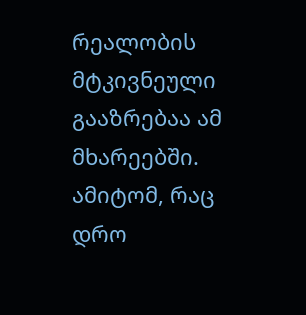რეალობის მტკივნეული გააზრებაა ამ მხარეებში. ამიტომ, რაც დრო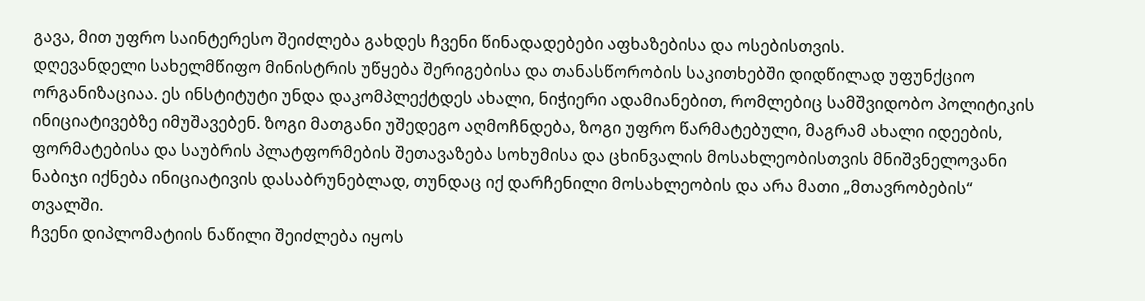გავა, მით უფრო საინტერესო შეიძლება გახდეს ჩვენი წინადადებები აფხაზებისა და ოსებისთვის.
დღევანდელი სახელმწიფო მინისტრის უწყება შერიგებისა და თანასწორობის საკითხებში დიდწილად უფუნქციო ორგანიზაციაა. ეს ინსტიტუტი უნდა დაკომპლექტდეს ახალი, ნიჭიერი ადამიანებით, რომლებიც სამშვიდობო პოლიტიკის ინიციატივებზე იმუშავებენ. ზოგი მათგანი უშედეგო აღმოჩნდება, ზოგი უფრო წარმატებული, მაგრამ ახალი იდეების, ფორმატებისა და საუბრის პლატფორმების შეთავაზება სოხუმისა და ცხინვალის მოსახლეობისთვის მნიშვნელოვანი ნაბიჯი იქნება ინიციატივის დასაბრუნებლად, თუნდაც იქ დარჩენილი მოსახლეობის და არა მათი „მთავრობების“ თვალში.
ჩვენი დიპლომატიის ნაწილი შეიძლება იყოს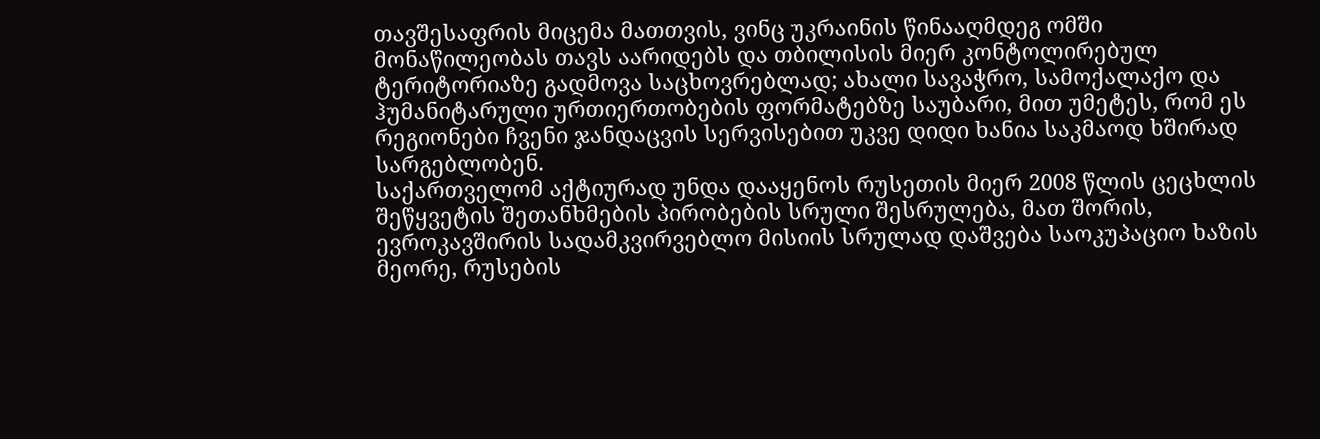თავშესაფრის მიცემა მათთვის, ვინც უკრაინის წინააღმდეგ ომში მონაწილეობას თავს აარიდებს და თბილისის მიერ კონტოლირებულ ტერიტორიაზე გადმოვა საცხოვრებლად; ახალი სავაჭრო, სამოქალაქო და ჰუმანიტარული ურთიერთობების ფორმატებზე საუბარი, მით უმეტეს, რომ ეს რეგიონები ჩვენი ჯანდაცვის სერვისებით უკვე დიდი ხანია საკმაოდ ხშირად სარგებლობენ.
საქართველომ აქტიურად უნდა დააყენოს რუსეთის მიერ 2008 წლის ცეცხლის შეწყვეტის შეთანხმების პირობების სრული შესრულება, მათ შორის, ევროკავშირის სადამკვირვებლო მისიის სრულად დაშვება საოკუპაციო ხაზის მეორე, რუსების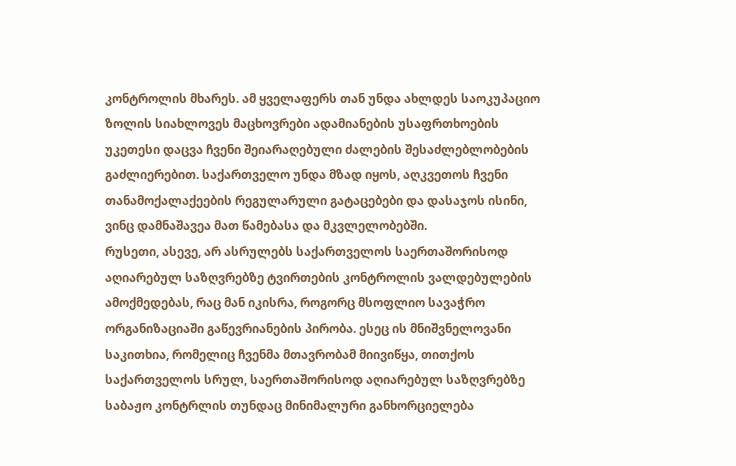კონტროლის მხარეს. ამ ყველაფერს თან უნდა ახლდეს საოკუპაციო ზოლის სიახლოვეს მაცხოვრები ადამიანების უსაფრთხოების უკეთესი დაცვა ჩვენი შეიარაღებული ძალების შესაძლებლობების გაძლიერებით. საქართველო უნდა მზად იყოს, აღკვეთოს ჩვენი თანამოქალაქეების რეგულარული გატაცებები და დასაჯოს ისინი, ვინც დამნაშავეა მათ წამებასა და მკვლელობებში.
რუსეთი, ასევე, არ ასრულებს საქართველოს საერთაშორისოდ აღიარებულ საზღვრებზე ტვირთების კონტროლის ვალდებულების ამოქმედებას, რაც მან იკისრა, როგორც მსოფლიო სავაჭრო ორგანიზაციაში გაწევრიანების პირობა. ესეც ის მნიშვნელოვანი საკითხია, რომელიც ჩვენმა მთავრობამ მიივიწყა, თითქოს საქართველოს სრულ, საერთაშორისოდ აღიარებულ საზღვრებზე საბაჟო კონტრლის თუნდაც მინიმალური განხორციელება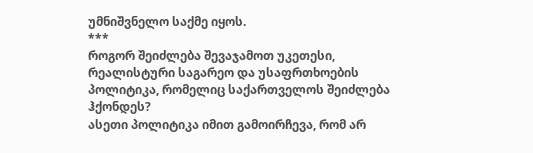უმნიშვნელო საქმე იყოს.
***
როგორ შეიძლება შევაჯამოთ უკეთესი, რეალისტური საგარეო და უსაფრთხოების პოლიტიკა, რომელიც საქართველოს შეიძლება ჰქონდეს?
ასეთი პოლიტიკა იმით გამოირჩევა, რომ არ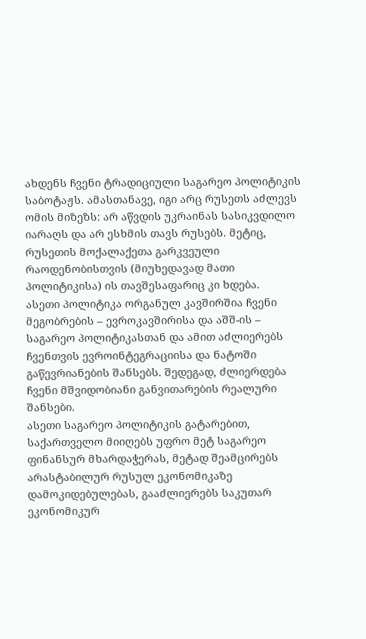ახდენს ჩვენი ტრადიციული საგარეო პოლიტიკის საბოტაჟს. ამასთანავე, იგი არც რუსეთს აძლევს ომის მიზეზს: არ აწვდის უკრაინას სასიკვდილო იარაღს და არ ესხმის თავს რუსებს. მეტიც, რუსეთის მოქალაქეთა გარკვეული რაოდენობისთვის (მიუხედავად მათი პოლიტიკისა) ის თავშესაფარიც კი ხდება.
ასეთი პოლიტიკა ორგანულ კავშირშია ჩვენი მეგობრების – ევროკავშირისა და აშშ-ის – საგარეო პოლიტიკასთან და ამით აძლიერებს ჩვენთვის ევროინტეგრაციისა და ნატოში გაწევრიანების შანსებს. შედეგად, ძლიერდება ჩვენი მშვიდობიანი განვითარების რეალური შანსები.
ასეთი საგარეო პოლიტიკის გატარებით, საქართველო მიიღებს უფრო მეტ საგარეო ფინანსურ მხარდაჭერას, მეტად შეამცირებს არასტაბილურ რუსულ ეკონომიკაზე დამოკიდებულებას, გააძლიერებს საკუთარ ეკონომიკურ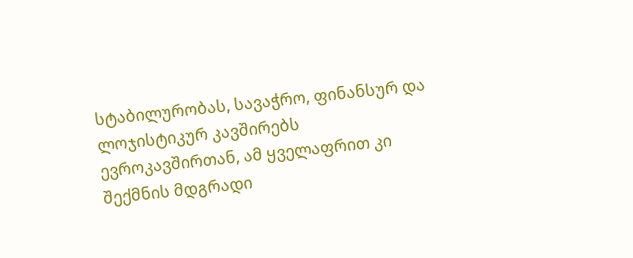სტაბილურობას, სავაჭრო, ფინანსურ და ლოჯისტიკურ კავშირებს ევროკავშირთან, ამ ყველაფრით კი შექმნის მდგრადი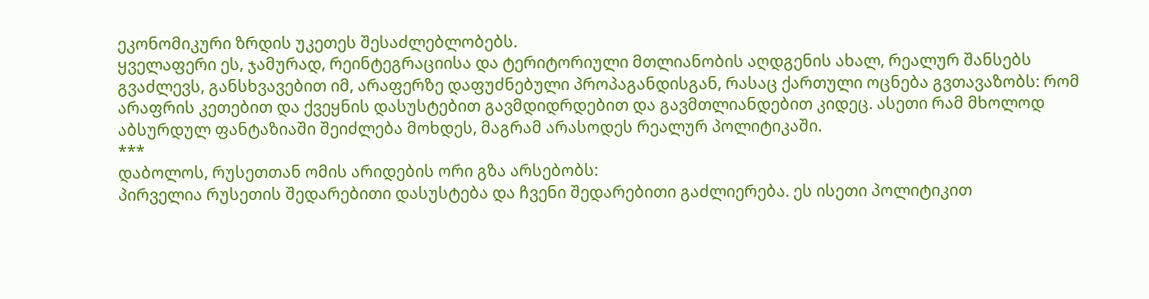ეკონომიკური ზრდის უკეთეს შესაძლებლობებს.
ყველაფერი ეს, ჯამურად, რეინტეგრაციისა და ტერიტორიული მთლიანობის აღდგენის ახალ, რეალურ შანსებს გვაძლევს, განსხვავებით იმ, არაფერზე დაფუძნებული პროპაგანდისგან, რასაც ქართული ოცნება გვთავაზობს: რომ არაფრის კეთებით და ქვეყნის დასუსტებით გავმდიდრდებით და გავმთლიანდებით კიდეც. ასეთი რამ მხოლოდ აბსურდულ ფანტაზიაში შეიძლება მოხდეს, მაგრამ არასოდეს რეალურ პოლიტიკაში.
***
დაბოლოს, რუსეთთან ომის არიდების ორი გზა არსებობს:
პირველია რუსეთის შედარებითი დასუსტება და ჩვენი შედარებითი გაძლიერება. ეს ისეთი პოლიტიკით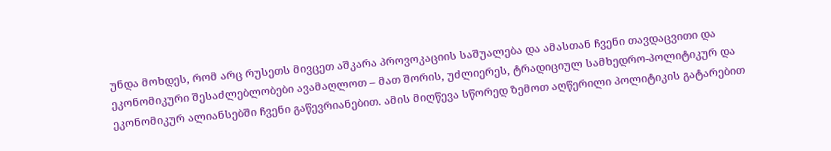უნდა მოხდეს, რომ არც რუსეთს მივცეთ აშკარა პროვოკაციის საშუალება და ამასთან ჩვენი თავდაცვითი და ეკონომიკური შესაძლებლობები ავამაღლოთ – მათ შორის, უძლიერეს, ტრადიციულ სამხედრო-პოლიტიკურ და ეკონომიკურ ალიანსებში ჩვენი გაწევრიანებით. ამის მიღწევა სწორედ ზემოთ აღწერილი პოლიტიკის გატარებით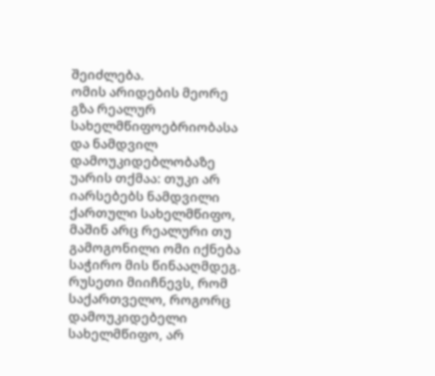შეიძლება.
ომის არიდების მეორე გზა რეალურ სახელმწიფოებრიობასა და ნამდვილ დამოუკიდებლობაზე უარის თქმაა: თუკი არ იარსებებს ნამდვილი ქართული სახელმწიფო, მაშინ არც რეალური თუ გამოგონილი ომი იქნება საჭირო მის წინააღმდეგ. რუსეთი მიიჩნევს, რომ საქართველო, როგორც დამოუკიდებელი სახელმწიფო, არ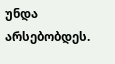უნდა არსებობდეს.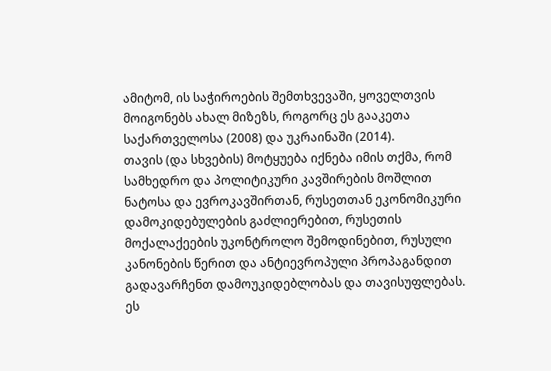ამიტომ, ის საჭიროების შემთხვევაში, ყოველთვის მოიგონებს ახალ მიზეზს, როგორც ეს გააკეთა საქართველოსა (2008) და უკრაინაში (2014).
თავის (და სხვების) მოტყუება იქნება იმის თქმა, რომ სამხედრო და პოლიტიკური კავშირების მოშლით ნატოსა და ევროკავშირთან, რუსეთთან ეკონომიკური დამოკიდებულების გაძლიერებით, რუსეთის მოქალაქეების უკონტროლო შემოდინებით, რუსული კანონების წერით და ანტიევროპული პროპაგანდით გადავარჩენთ დამოუკიდებლობას და თავისუფლებას. ეს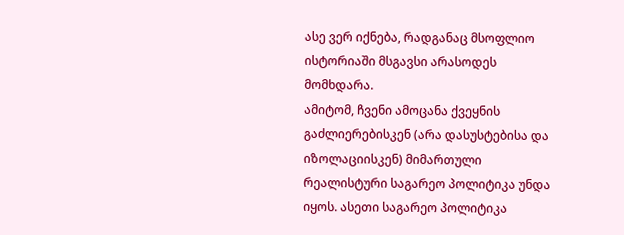ასე ვერ იქნება, რადგანაც მსოფლიო ისტორიაში მსგავსი არასოდეს მომხდარა.
ამიტომ, ჩვენი ამოცანა ქვეყნის გაძლიერებისკენ (არა დასუსტებისა და იზოლაციისკენ) მიმართული რეალისტური საგარეო პოლიტიკა უნდა იყოს. ასეთი საგარეო პოლიტიკა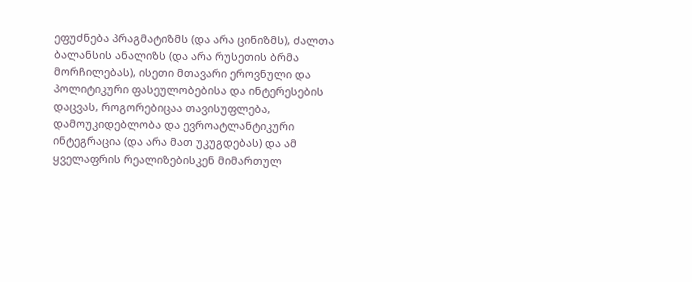ეფუძნება პრაგმატიზმს (და არა ცინიზმს), ძალთა ბალანსის ანალიზს (და არა რუსეთის ბრმა მორჩილებას), ისეთი მთავარი ეროვნული და პოლიტიკური ფასეულობებისა და ინტერესების დაცვას, როგორებიცაა თავისუფლება, დამოუკიდებლობა და ევროატლანტიკური ინტეგრაცია (და არა მათ უკუგდებას) და ამ ყველაფრის რეალიზებისკენ მიმართულ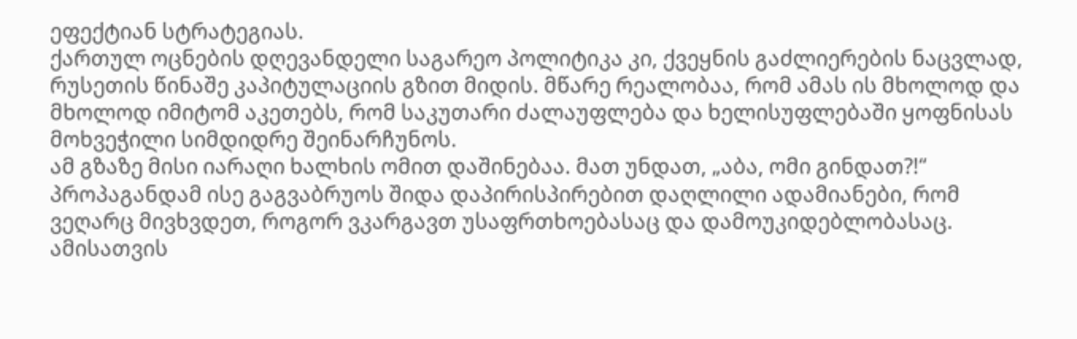ეფექტიან სტრატეგიას.
ქართულ ოცნების დღევანდელი საგარეო პოლიტიკა კი, ქვეყნის გაძლიერების ნაცვლად, რუსეთის წინაშე კაპიტულაციის გზით მიდის. მწარე რეალობაა, რომ ამას ის მხოლოდ და მხოლოდ იმიტომ აკეთებს, რომ საკუთარი ძალაუფლება და ხელისუფლებაში ყოფნისას მოხვეჭილი სიმდიდრე შეინარჩუნოს.
ამ გზაზე მისი იარაღი ხალხის ომით დაშინებაა. მათ უნდათ, „აბა, ომი გინდათ?!“ პროპაგანდამ ისე გაგვაბრუოს შიდა დაპირისპირებით დაღლილი ადამიანები, რომ ვეღარც მივხვდეთ, როგორ ვკარგავთ უსაფრთხოებასაც და დამოუკიდებლობასაც.
ამისათვის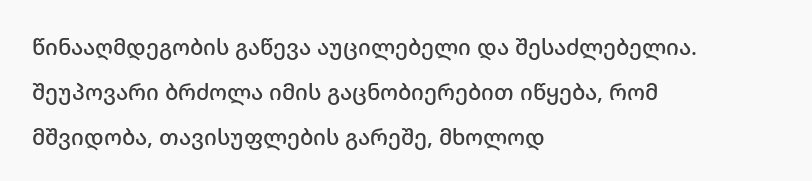წინააღმდეგობის გაწევა აუცილებელი და შესაძლებელია. შეუპოვარი ბრძოლა იმის გაცნობიერებით იწყება, რომ მშვიდობა, თავისუფლების გარეშე, მხოლოდ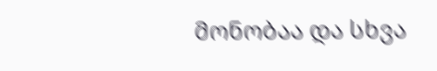მონობაა და სხვა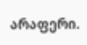არაფერი.